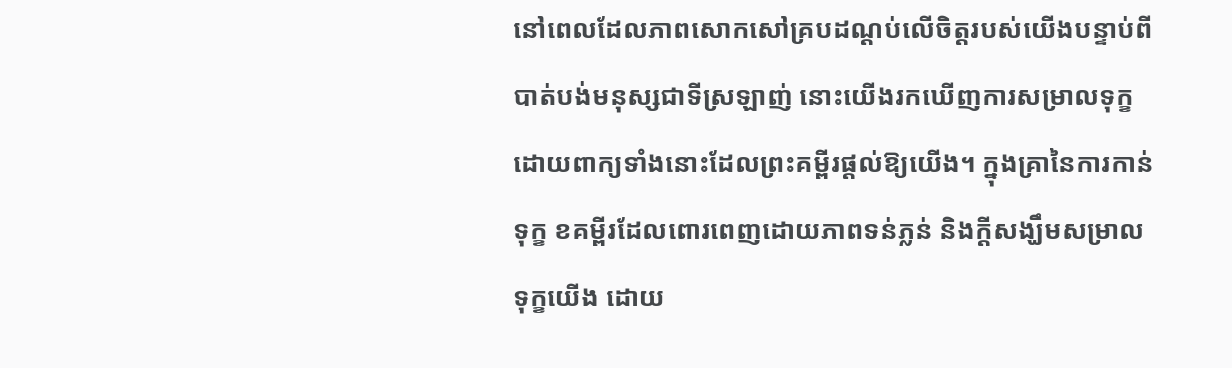នៅពេលដែលភាពសោកសៅគ្របដណ្ដប់លើចិត្តរបស់យើងបន្ទាប់ពីបាត់បង់មនុស្សជាទីស្រឡាញ់ នោះយើងរកឃើញការសម្រាលទុក្ខដោយពាក្យទាំងនោះដែលព្រះគម្ពីរផ្តល់ឱ្យយើង។ ក្នុងគ្រានៃការកាន់ទុក្ខ ខគម្ពីរដែលពោរពេញដោយភាពទន់ភ្លន់ និងក្តីសង្ឃឹមសម្រាលទុក្ខយើង ដោយ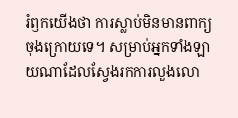រំឭកយើងថា ការស្លាប់មិនមានពាក្យចុងក្រោយទេ។ សម្រាប់អ្នកទាំងឡាយណាដែលស្វែងរកការលួងលោ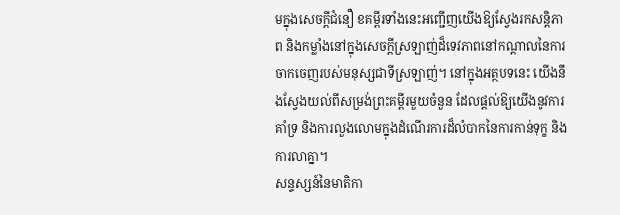មក្នុងសេចក្តីជំនឿ ខគម្ពីរទាំងនេះអញ្ជើញយើងឱ្យស្វែងរកសន្តិភាព និងកម្លាំងនៅក្នុងសេចក្តីស្រឡាញ់ដ៏ទេវភាពនៅកណ្តាលនៃការចាកចេញរបស់មនុស្សជាទីស្រឡាញ់។ នៅក្នុងអត្ថបទនេះ យើងនឹងស្វែងយល់ពីសម្រង់ព្រះគម្ពីរមួយចំនួន ដែលផ្តល់ឱ្យយើងនូវការគាំទ្រ និងការលួងលោមក្នុងដំណើរការដ៏លំបាកនៃការកាន់ទុក្ខ និងការលាគ្នា។
សន្ទស្សន៍នៃមាតិកា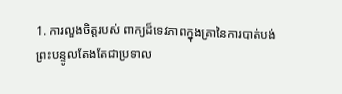1. ការលួងចិត្តរបស់ ពាក្យដ៏ទេវភាពក្នុងគ្រានៃការបាត់បង់
ព្រះបន្ទូលតែងតែជាប្រទាល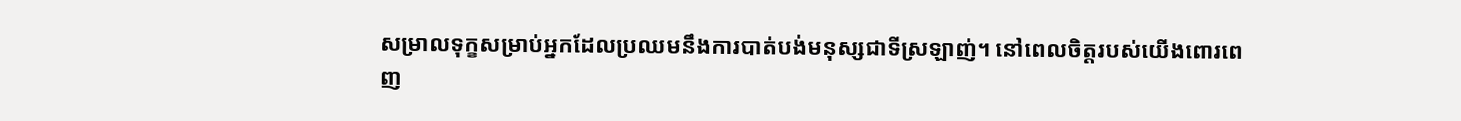សម្រាលទុក្ខសម្រាប់អ្នកដែលប្រឈមនឹងការបាត់បង់មនុស្សជាទីស្រឡាញ់។ នៅពេលចិត្តរបស់យើងពោរពេញ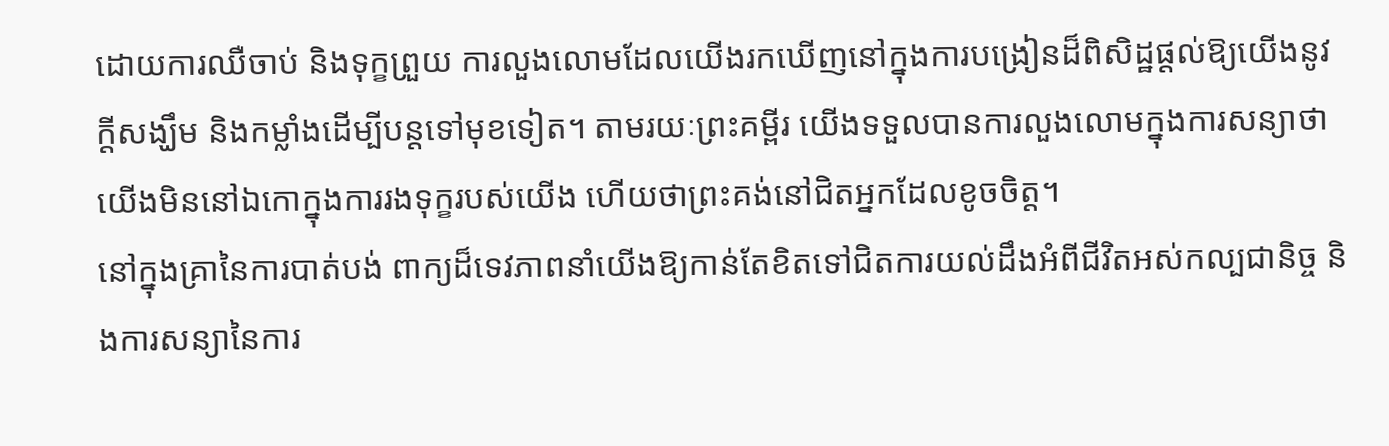ដោយការឈឺចាប់ និងទុក្ខព្រួយ ការលួងលោមដែលយើងរកឃើញនៅក្នុងការបង្រៀនដ៏ពិសិដ្ឋផ្តល់ឱ្យយើងនូវក្តីសង្ឃឹម និងកម្លាំងដើម្បីបន្តទៅមុខទៀត។ តាមរយៈព្រះគម្ពីរ យើងទទួលបានការលួងលោមក្នុងការសន្យាថា យើងមិននៅឯកោក្នុងការរងទុក្ខរបស់យើង ហើយថាព្រះគង់នៅជិតអ្នកដែលខូចចិត្ត។
នៅក្នុងគ្រានៃការបាត់បង់ ពាក្យដ៏ទេវភាពនាំយើងឱ្យកាន់តែខិតទៅជិតការយល់ដឹងអំពីជីវិតអស់កល្បជានិច្ច និងការសន្យានៃការ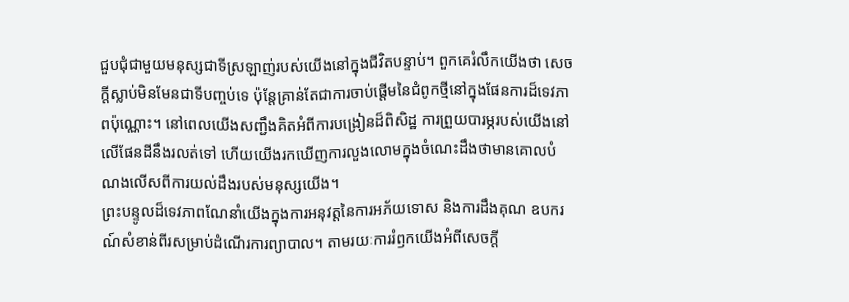ជួបជុំជាមួយមនុស្សជាទីស្រឡាញ់របស់យើងនៅក្នុងជីវិតបន្ទាប់។ ពួកគេរំលឹកយើងថា សេចក្តីស្លាប់មិនមែនជាទីបញ្ចប់ទេ ប៉ុន្តែគ្រាន់តែជាការចាប់ផ្តើមនៃជំពូកថ្មីនៅក្នុងផែនការដ៏ទេវភាពប៉ុណ្ណោះ។ នៅពេលយើងសញ្ជឹងគិតអំពីការបង្រៀនដ៏ពិសិដ្ឋ ការព្រួយបារម្ភរបស់យើងនៅលើផែនដីនឹងរលត់ទៅ ហើយយើងរកឃើញការលួងលោមក្នុងចំណេះដឹងថាមានគោលបំណងលើសពីការយល់ដឹងរបស់មនុស្សយើង។
ព្រះបន្ទូលដ៏ទេវភាពណែនាំយើងក្នុងការអនុវត្តនៃការអភ័យទោស និងការដឹងគុណ ឧបករណ៍សំខាន់ពីរសម្រាប់ដំណើរការព្យាបាល។ តាមរយៈការរំឭកយើងអំពីសេចក្ដី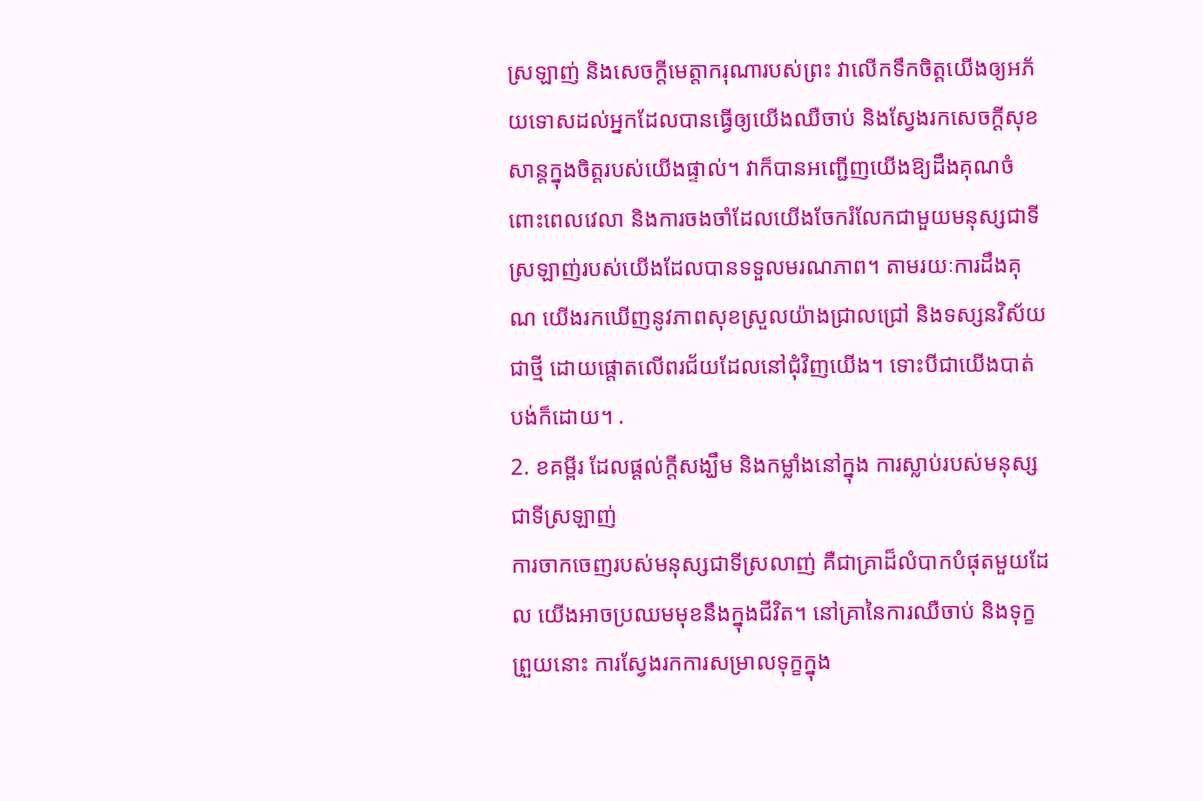ស្រឡាញ់ និងសេចក្ដីមេត្តាករុណារបស់ព្រះ វាលើកទឹកចិត្តយើងឲ្យអភ័យទោសដល់អ្នកដែលបានធ្វើឲ្យយើងឈឺចាប់ និងស្វែងរកសេចក្ដីសុខសាន្តក្នុងចិត្តរបស់យើងផ្ទាល់។ វាក៏បានអញ្ជើញយើងឱ្យដឹងគុណចំពោះពេលវេលា និងការចងចាំដែលយើងចែករំលែកជាមួយមនុស្សជាទីស្រឡាញ់របស់យើងដែលបានទទួលមរណភាព។ តាមរយៈការដឹងគុណ យើងរកឃើញនូវភាពសុខស្រួលយ៉ាងជ្រាលជ្រៅ និងទស្សនវិស័យជាថ្មី ដោយផ្តោតលើពរជ័យដែលនៅជុំវិញយើង។ ទោះបីជាយើងបាត់បង់ក៏ដោយ។ .
2. ខគម្ពីរ ដែលផ្តល់ក្តីសង្ឃឹម និងកម្លាំងនៅក្នុង ការស្លាប់របស់មនុស្សជាទីស្រឡាញ់
ការចាកចេញរបស់មនុស្សជាទីស្រលាញ់ គឺជាគ្រាដ៏លំបាកបំផុតមួយដែល យើងអាចប្រឈមមុខនឹងក្នុងជីវិត។ នៅគ្រានៃការឈឺចាប់ និងទុក្ខព្រួយនោះ ការស្វែងរកការសម្រាលទុក្ខក្នុង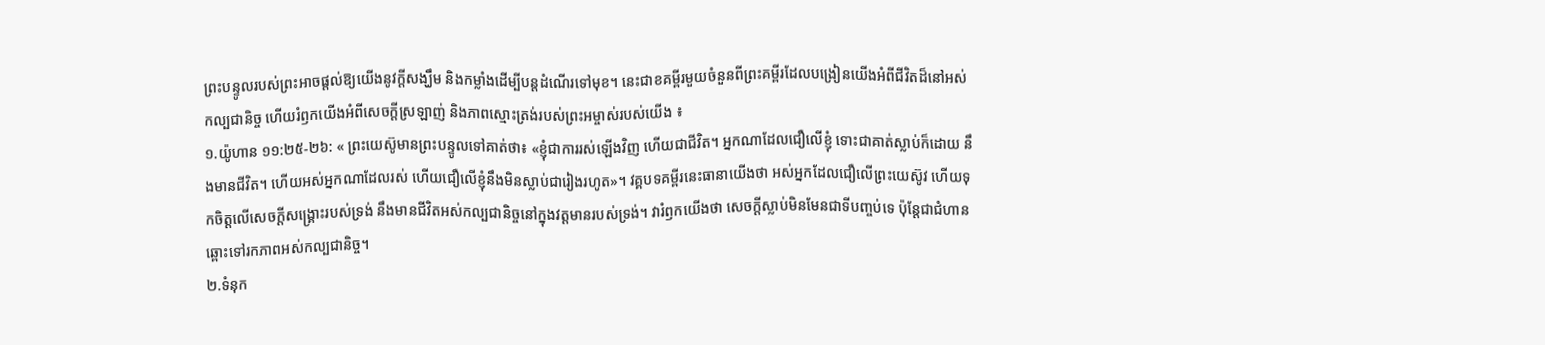ព្រះបន្ទូលរបស់ព្រះអាចផ្តល់ឱ្យយើងនូវក្តីសង្ឃឹម និងកម្លាំងដើម្បីបន្តដំណើរទៅមុខ។ នេះជាខគម្ពីរមួយចំនួនពីព្រះគម្ពីរដែលបង្រៀនយើងអំពីជីវិតដ៏នៅអស់កល្បជានិច្ច ហើយរំឭកយើងអំពីសេចក្ដីស្រឡាញ់ និងភាពស្មោះត្រង់របស់ព្រះអម្ចាស់របស់យើង ៖
១.យ៉ូហាន ១១:២៥-២៦: « ព្រះយេស៊ូមានព្រះបន្ទូលទៅគាត់ថា៖ «ខ្ញុំជាការរស់ឡើងវិញ ហើយជាជីវិត។ អ្នកណាដែលជឿលើខ្ញុំ ទោះជាគាត់ស្លាប់ក៏ដោយ នឹងមានជីវិត។ ហើយអស់អ្នកណាដែលរស់ ហើយជឿលើខ្ញុំនឹងមិនស្លាប់ជារៀងរហូត»។ វគ្គបទគម្ពីរនេះធានាយើងថា អស់អ្នកដែលជឿលើព្រះយេស៊ូវ ហើយទុកចិត្តលើសេចក្តីសង្គ្រោះរបស់ទ្រង់ នឹងមានជីវិតអស់កល្បជានិច្ចនៅក្នុងវត្តមានរបស់ទ្រង់។ វារំឭកយើងថា សេចក្តីស្លាប់មិនមែនជាទីបញ្ចប់ទេ ប៉ុន្តែជាជំហានឆ្ពោះទៅរកភាពអស់កល្បជានិច្ច។
២.ទំនុក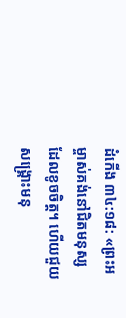ដំកើង ៣៤:១៨: «ព្រះអម្ចាស់គង់នៅជិតមនុស្សដែលខូចចិត្ត។ ហើយជួយសង្រ្គោះមនុ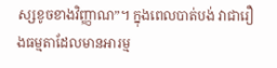ស្សខូចខាងវិញ្ញាណ”។ ក្នុងពេលបាត់បង់ វាជារឿងធម្មតាដែលមានអារម្ម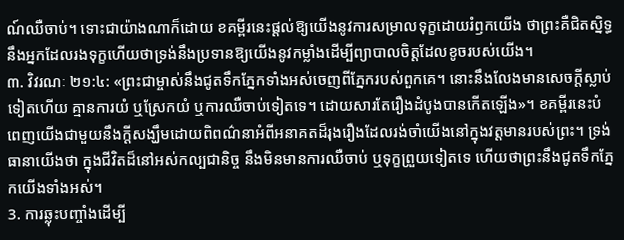ណ៍ឈឺចាប់។ ទោះជាយ៉ាងណាក៏ដោយ ខគម្ពីរនេះផ្តល់ឱ្យយើងនូវការសម្រាលទុក្ខដោយរំឭកយើង ថាព្រះគឺជិតស្និទ្ធនឹងអ្នកដែលរងទុក្ខហើយថាទ្រង់នឹងប្រទានឱ្យយើងនូវកម្លាំងដើម្បីព្យាបាលចិត្តដែលខូចរបស់យើង។
៣. វិវរណៈ ២១:៤: «ព្រះជាម្ចាស់នឹងជូតទឹកភ្នែកទាំងអស់ចេញពីភ្នែករបស់ពួកគេ។ នោះនឹងលែងមានសេចក្ដីស្លាប់ទៀតហើយ គ្មានការយំ ឬស្រែកយំ ឬការឈឺចាប់ទៀតទេ។ ដោយសារតែរឿងដំបូងបានកើតឡើង»។ ខគម្ពីរនេះបំពេញយើងជាមួយនឹងក្តីសង្ឃឹមដោយពិពណ៌នាអំពីអនាគតដ៏រុងរឿងដែលរង់ចាំយើងនៅក្នុងវត្តមានរបស់ព្រះ។ ទ្រង់ធានាយើងថា ក្នុងជីវិតដ៏នៅអស់កល្បជានិច្ច នឹងមិនមានការឈឺចាប់ ឬទុក្ខព្រួយទៀតទេ ហើយថាព្រះនឹងជូតទឹកភ្នែកយើងទាំងអស់។
3. ការឆ្លុះបញ្ចាំងដើម្បី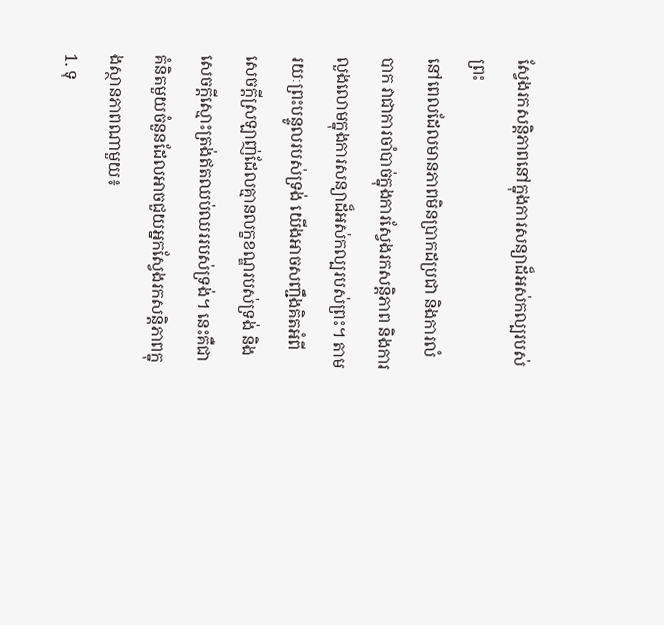ស្វែងរកសន្តិភាពនៅក្នុងការសន្យាដ៏អស់កល្បរបស់ព្រះ
នៅពេលដែលមានភាពមិនប្រាកដប្រជា និងការលំបាក វាជាការចាំបាច់ក្នុងការស្វែងរកសន្តិភាព និងការលួងលោមក្នុងការសន្យាដ៏អស់កល្បរបស់ព្រះ។ តាមរយៈព្រះបន្ទូលរបស់ទ្រង់ យើងអាចសញ្ជឹងគិតអំពីសេចក្ដីស្រឡាញ់ដែលគ្មានលក្ខខណ្ឌរបស់ទ្រង់ និងសេចក្ដីស្មោះត្រង់ឥតឈប់ឈររបស់ទ្រង់។ នេះគឺជាគំនិតមួយចំនួនដែលអាចជួយអ្នកស្វែងរកសន្តិភាពក្នុងស្ថានភាពណាមួយ៖
1. ទុ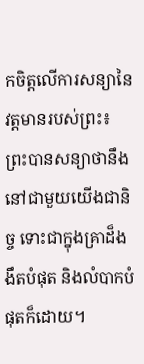កចិត្តលើការសន្យានៃវត្តមានរបស់ព្រះ៖ ព្រះបានសន្យាថានឹងនៅជាមួយយើងជានិច្ច ទោះជាក្នុងគ្រាដ៏ងងឹតបំផុត និងលំបាកបំផុតក៏ដោយ។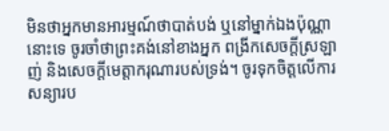មិនថាអ្នកមានអារម្មណ៍ថាបាត់បង់ ឬនៅម្នាក់ឯងប៉ុណ្ណានោះទេ ចូរចាំថាព្រះគង់នៅខាងអ្នក ពង្រីកសេចក្ដីស្រឡាញ់ និងសេចក្ដីមេត្តាករុណារបស់ទ្រង់។ ចូរទុកចិត្តលើការសន្យារប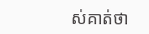ស់គាត់ថា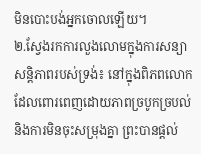មិនបោះបង់អ្នកចោលឡើយ។
២.ស្វែងរកការលួងលោមក្នុងការសន្យាសន្តិភាពរបស់ទ្រង់៖ នៅក្នុងពិភពលោកដែលពោរពេញដោយភាពច្របូកច្របល់ និងការមិនចុះសម្រុងគ្នា ព្រះបានផ្តល់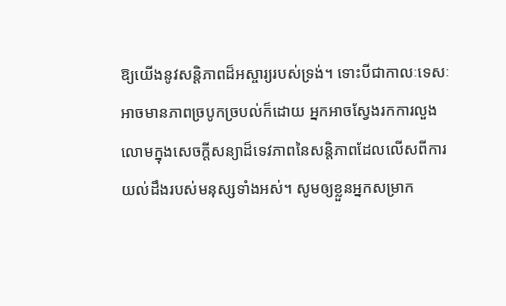ឱ្យយើងនូវសន្តិភាពដ៏អស្ចារ្យរបស់ទ្រង់។ ទោះបីជាកាលៈទេសៈអាចមានភាពច្របូកច្របល់ក៏ដោយ អ្នកអាចស្វែងរកការលួងលោមក្នុងសេចក្តីសន្យាដ៏ទេវភាពនៃសន្តិភាពដែលលើសពីការយល់ដឹងរបស់មនុស្សទាំងអស់។ សូមឲ្យខ្លួនអ្នកសម្រាក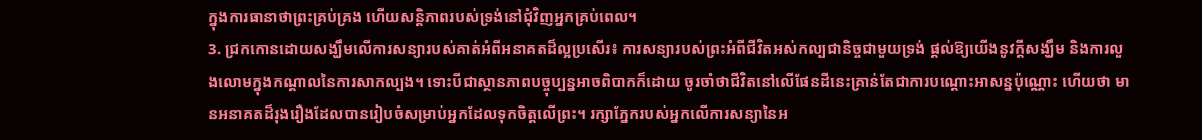ក្នុងការធានាថាព្រះគ្រប់គ្រង ហើយសន្តិភាពរបស់ទ្រង់នៅជុំវិញអ្នកគ្រប់ពេល។
3. ជ្រកកោនដោយសង្ឃឹមលើការសន្យារបស់គាត់អំពីអនាគតដ៏ល្អប្រសើរ៖ ការសន្យារបស់ព្រះអំពីជីវិតអស់កល្បជានិច្ចជាមួយទ្រង់ ផ្តល់ឱ្យយើងនូវក្តីសង្ឃឹម និងការលួងលោមក្នុងកណ្តាលនៃការសាកល្បង។ ទោះបីជាស្ថានភាពបច្ចុប្បន្នអាចពិបាកក៏ដោយ ចូរចាំថាជីវិតនៅលើផែនដីនេះគ្រាន់តែជាការបណ្ដោះអាសន្នប៉ុណ្ណោះ ហើយថា មានអនាគតដ៏រុងរឿងដែលបានរៀបចំសម្រាប់អ្នកដែលទុកចិត្តលើព្រះ។ រក្សាភ្នែករបស់អ្នកលើការសន្យានៃអ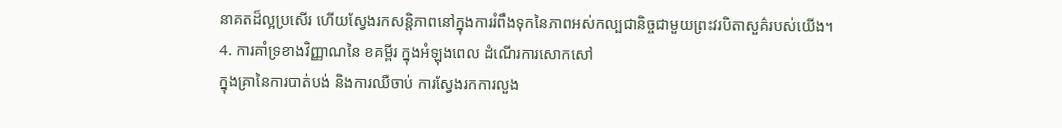នាគតដ៏ល្អប្រសើរ ហើយស្វែងរកសន្តិភាពនៅក្នុងការរំពឹងទុកនៃភាពអស់កល្បជានិច្ចជាមួយព្រះវរបិតាសួគ៌របស់យើង។
4. ការគាំទ្រខាងវិញ្ញាណនៃ ខគម្ពីរ ក្នុងអំឡុងពេល ដំណើរការសោកសៅ
ក្នុងគ្រានៃការបាត់បង់ និងការឈឺចាប់ ការស្វែងរកការលួង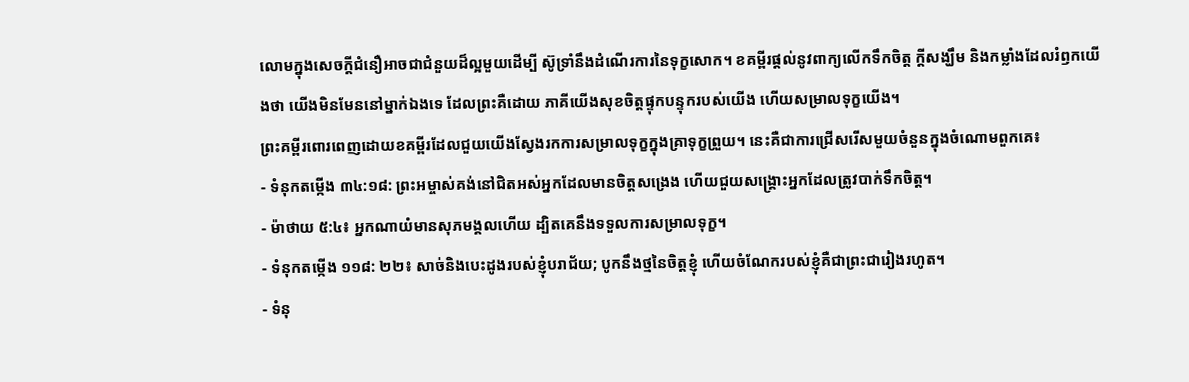លោមក្នុងសេចក្តីជំនឿអាចជាជំនួយដ៏ល្អមួយដើម្បី ស៊ូទ្រាំនឹងដំណើរការនៃទុក្ខសោក។ ខគម្ពីរផ្តល់នូវពាក្យលើកទឹកចិត្ត ក្តីសង្ឃឹម និងកម្លាំងដែលរំឭកយើងថា យើងមិនមែននៅម្នាក់ឯងទេ ដែលព្រះគឺដោយ ភាគីយើងសុខចិត្តផ្ទុកបន្ទុករបស់យើង ហើយសម្រាលទុក្ខយើង។
ព្រះគម្ពីរពោរពេញដោយខគម្ពីរដែលជួយយើងស្វែងរកការសម្រាលទុក្ខក្នុងគ្រាទុក្ខព្រួយ។ នេះគឺជាការជ្រើសរើសមួយចំនួនក្នុងចំណោមពួកគេ៖
- ទំនុកតម្កើង ៣៤:១៨: ព្រះអម្ចាស់គង់នៅជិតអស់អ្នកដែលមានចិត្តសង្រេង ហើយជួយសង្គ្រោះអ្នកដែលត្រូវបាក់ទឹកចិត្ត។
- ម៉ាថាយ ៥:៤៖ អ្នកណាយំមានសុភមង្គលហើយ ដ្បិតគេនឹងទទួលការសម្រាលទុក្ខ។
- ទំនុកតម្កើង ១១៨: ២២៖ សាច់និងបេះដូងរបស់ខ្ញុំបរាជ័យ; បូកនឹងថ្មនៃចិត្តខ្ញុំ ហើយចំណែករបស់ខ្ញុំគឺជាព្រះជារៀងរហូត។
- ទំនុ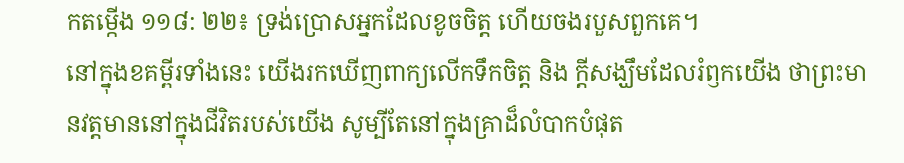កតម្កើង ១១៨: ២២៖ ទ្រង់ប្រោសអ្នកដែលខូចចិត្ត ហើយចងរបួសពួកគេ។
នៅក្នុងខគម្ពីរទាំងនេះ យើងរកឃើញពាក្យលើកទឹកចិត្ត និង ក្តីសង្ឃឹមដែលរំឭកយើង ថាព្រះមានវត្តមាននៅក្នុងជីវិតរបស់យើង សូម្បីតែនៅក្នុងគ្រាដ៏លំបាកបំផុត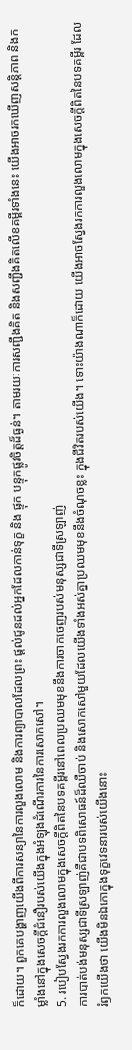ក៏ដោយ។ ពួកគេបង្ហាញយើងពីការសន្យានៃការលួងលោម និងការព្យាបាលដែលព្រះ ផ្តល់ជូនដល់អ្នកដែលកាន់ទុក្ខ និង ផ្ទុក បន្ទុកផ្លូវចិត្តដ៏ធ្ងន់។ តាមរយៈការសញ្ជឹងគិត និងសញ្ជឹងគិតលើខគម្ពីរទាំងនេះ យើងអាចរកឃើញសន្តិភាព និងកម្លាំងនៅក្នុងសេចក្តីជំនឿរបស់យើងក្នុងអំឡុងដំណើរការនៃការសោកសៅ។
5. របៀបស្វែងរកការលួងលោមក្នុងសេចក្តីពិតនៃបទគម្ពីរនៅពេលប្រឈមមុខនឹងការចាកចេញរបស់មនុស្សជាទីស្រឡាញ់
ការបាត់បង់មនុស្សជាទីស្រឡាញ់គឺជាបទពិសោធន៍ដ៏ឈឺចាប់ និងសោកសៅមួយដែលយើងទាំងអស់គ្នាប្រឈមមុខនឹងចំណុចខ្លះ ក្នុងជីវិតរបស់យើង។ ទោះយ៉ាងណាក៏ដោយ យើងអាចស្វែងរកការលួងលោមក្នុងសេចក្ដីពិតនៃបទគម្ពីរ ដែលរំឭកយើងថា យើងមិនឯកោក្នុងទុក្ខវេទនារបស់យើងនោះ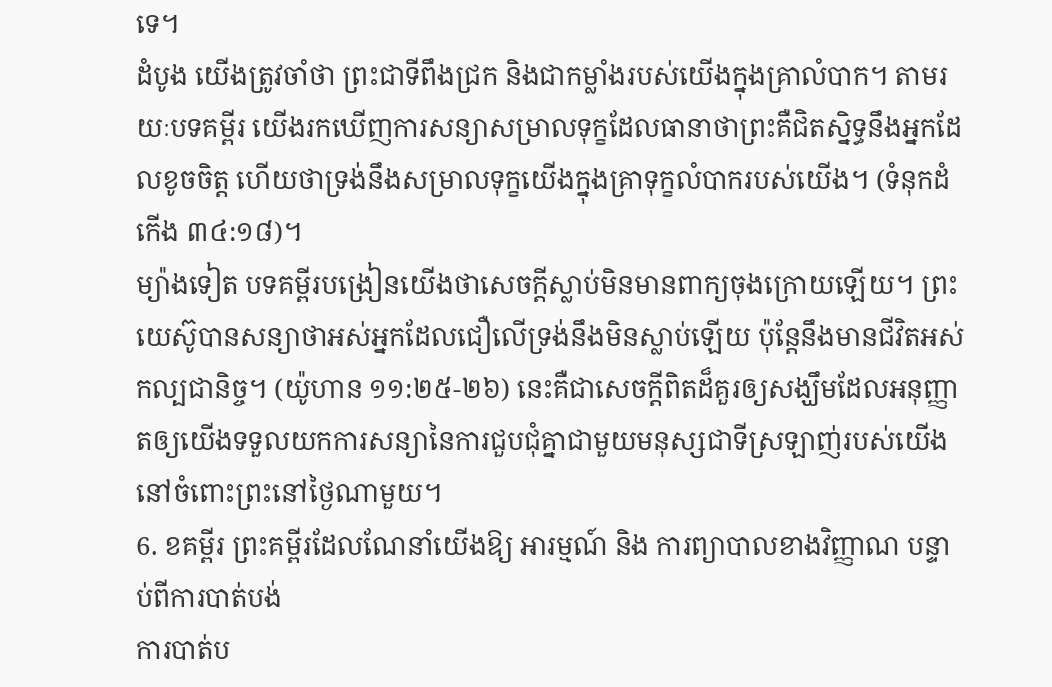ទេ។
ដំបូង យើងត្រូវចាំថា ព្រះជាទីពឹងជ្រក និងជាកម្លាំងរបស់យើងក្នុងគ្រាលំបាក។ តាមរយៈបទគម្ពីរ យើងរកឃើញការសន្យាសម្រាលទុក្ខដែលធានាថាព្រះគឺជិតស្និទ្ធនឹងអ្នកដែលខូចចិត្ត ហើយថាទ្រង់នឹងសម្រាលទុក្ខយើងក្នុងគ្រាទុក្ខលំបាករបស់យើង។ (ទំនុកដំកើង ៣៤:១៨)។
ម្យ៉ាងទៀត បទគម្ពីរបង្រៀនយើងថាសេចក្ដីស្លាប់មិនមានពាក្យចុងក្រោយឡើយ។ ព្រះយេស៊ូបានសន្យាថាអស់អ្នកដែលជឿលើទ្រង់នឹងមិនស្លាប់ឡើយ ប៉ុន្តែនឹងមានជីវិតអស់កល្បជានិច្ច។ (យ៉ូហាន ១១:២៥-២៦) នេះគឺជាសេចក្ដីពិតដ៏គួរឲ្យសង្ឃឹមដែលអនុញ្ញាតឲ្យយើងទទួលយកការសន្យានៃការជួបជុំគ្នាជាមួយមនុស្សជាទីស្រឡាញ់របស់យើងនៅចំពោះព្រះនៅថ្ងៃណាមួយ។
6. ខគម្ពីរ ព្រះគម្ពីរដែលណែនាំយើងឱ្យ អារម្មណ៍ និង ការព្យាបាលខាងវិញ្ញាណ បន្ទាប់ពីការបាត់បង់
ការបាត់ប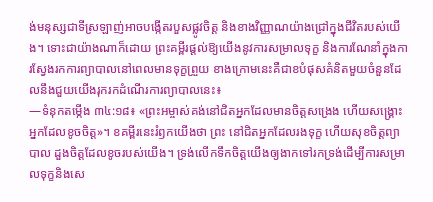ង់មនុស្សជាទីស្រឡាញ់អាចបង្កើតរបួសផ្លូវចិត្ត និងខាងវិញ្ញាណយ៉ាងជ្រៅក្នុងជីវិតរបស់យើង។ ទោះជាយ៉ាងណាក៏ដោយ ព្រះគម្ពីរផ្តល់ឱ្យយើងនូវការសម្រាលទុក្ខ និងការណែនាំក្នុងការស្វែងរកការព្យាបាលនៅពេលមានទុក្ខព្រួយ ខាងក្រោមនេះគឺជាខបំផុសគំនិតមួយចំនួនដែលនឹងជួយយើងរុករកដំណើរការព្យាបាលនេះ៖
—ទំនុកតម្កើង ៣៤:១៨៖ «ព្រះអម្ចាស់គង់នៅជិតអ្នកដែលមានចិត្តសង្រេង ហើយសង្គ្រោះអ្នកដែលខូចចិត្ត»។ ខគម្ពីរនេះរំឭកយើងថា ព្រះ នៅជិតអ្នកដែលរងទុក្ខ ហើយសុខចិត្តព្យាបាល ដួងចិត្តដែលខូចរបស់យើង។ ទ្រង់លើកទឹកចិត្តយើងឲ្យងាកទៅរកទ្រង់ដើម្បីការសម្រាលទុក្ខនិងសេ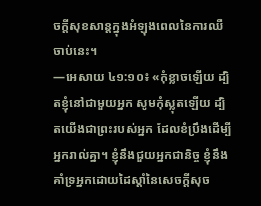ចក្ដីសុខសាន្តក្នុងអំឡុងពេលនៃការឈឺចាប់នេះ។
—អេសាយ ៤១:១០៖ «កុំខ្លាចឡើយ ដ្បិតខ្ញុំនៅជាមួយអ្នក សូមកុំស្លុតឡើយ ដ្បិតយើងជាព្រះរបស់អ្នក ដែលខំប្រឹងដើម្បីអ្នករាល់គ្នា។ ខ្ញុំនឹងជួយអ្នកជានិច្ច ខ្ញុំនឹងគាំទ្រអ្នកដោយដៃស្តាំនៃសេចក្តីសុច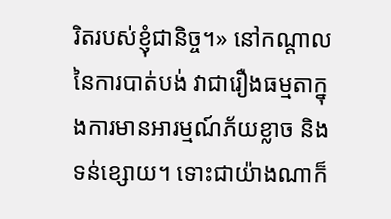រិតរបស់ខ្ញុំជានិច្ច។» នៅកណ្តាលនៃការបាត់បង់ វាជារឿងធម្មតាក្នុងការមានអារម្មណ៍ភ័យខ្លាច និងទន់ខ្សោយ។ ទោះជាយ៉ាងណាក៏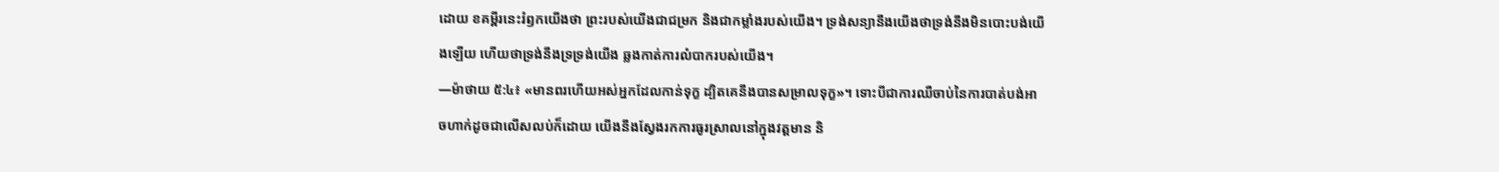ដោយ ខគម្ពីរនេះរំឭកយើងថា ព្រះរបស់យើងជាជម្រក និងជាកម្លាំងរបស់យើង។ ទ្រង់សន្យានឹងយើងថាទ្រង់នឹងមិនបោះបង់យើងឡើយ ហើយថាទ្រង់នឹងទ្រទ្រង់យើង ឆ្លងកាត់ការលំបាករបស់យើង។
—ម៉ាថាយ ៥:៤៖ «មានពរហើយអស់អ្នកដែលកាន់ទុក្ខ ដ្បិតគេនឹងបានសម្រាលទុក្ខ»។ ទោះបីជាការឈឺចាប់នៃការបាត់បង់អាចហាក់ដូចជាលើសលប់ក៏ដោយ យើងនឹងស្វែងរកការធូរស្រាលនៅក្នុងវត្តមាន និ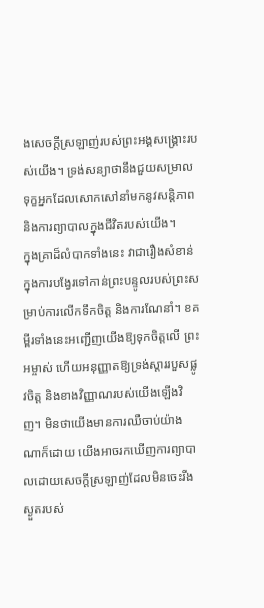ងសេចក្តីស្រឡាញ់របស់ព្រះអង្គសង្គ្រោះរបស់យើង។ ទ្រង់សន្យាថានឹងជួយសម្រាលទុក្ខអ្នកដែលសោកសៅនាំមកនូវសន្តិភាព និងការព្យាបាលក្នុងជីវិតរបស់យើង។
ក្នុងគ្រាដ៏លំបាកទាំងនេះ វាជារឿងសំខាន់ក្នុងការបង្វែរទៅកាន់ព្រះបន្ទូលរបស់ព្រះសម្រាប់ការលើកទឹកចិត្ត និងការណែនាំ។ ខគម្ពីរទាំងនេះអញ្ជើញយើងឱ្យទុកចិត្តលើ ព្រះអម្ចាស់ ហើយអនុញ្ញាតឱ្យទ្រង់ស្តាររបួសផ្លូវចិត្ត និងខាងវិញ្ញាណរបស់យើងឡើងវិញ។ មិនថាយើងមានការឈឺចាប់យ៉ាងណាក៏ដោយ យើងអាចរកឃើញការព្យាបាលដោយសេចក្ដីស្រឡាញ់ដែលមិនចេះរីងស្ងួតរបស់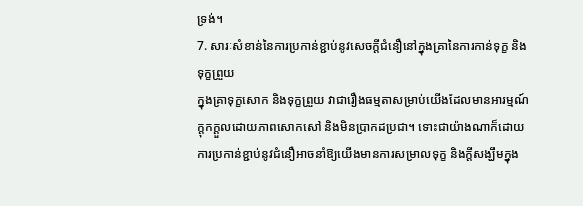ទ្រង់។
7. សារៈសំខាន់នៃការប្រកាន់ខ្ជាប់នូវសេចក្តីជំនឿនៅក្នុងគ្រានៃការកាន់ទុក្ខ និងទុក្ខព្រួយ
ក្នុងគ្រាទុក្ខសោក និងទុក្ខព្រួយ វាជារឿងធម្មតាសម្រាប់យើងដែលមានអារម្មណ៍ក្តុកក្តួលដោយភាពសោកសៅ និងមិនប្រាកដប្រជា។ ទោះជាយ៉ាងណាក៏ដោយ ការប្រកាន់ខ្ជាប់នូវជំនឿអាចនាំឱ្យយើងមានការសម្រាលទុក្ខ និងក្តីសង្ឃឹមក្នុង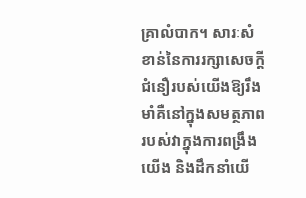គ្រាលំបាក។ សារៈសំខាន់នៃការរក្សាសេចក្តីជំនឿរបស់យើងឱ្យរឹងមាំគឺនៅក្នុងសមត្ថភាពរបស់វាក្នុងការពង្រឹងយើង និងដឹកនាំយើ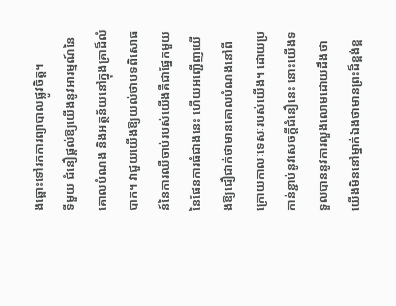ងឆ្ពោះទៅរកការព្យាបាលផ្លូវចិត្ត។
ទីមួយ ជំនឿផ្តល់ឱ្យយើងនូវអារម្មណ៍នៃគោលបំណង និងអត្ថន័យនៅក្នុងគ្រាដ៏លំបាក។ វាជួយយើងឱ្យយល់ថាបទពិសោធន៍នៃការឈឺចាប់របស់យើងគឺជាផ្នែកមួយនៃផែនការធំជាងនេះ ហើយអញ្ជើញយើងឱ្យជឿជាក់ថាមានគោលបំណងនៅពីក្រោយកាលៈទេសៈរបស់យើង។ ដោយប្រកាន់ខ្ជាប់នូវសេចក្តីជំនឿនេះ នោះយើងទទួលបាននូវការលួងលោមដោយដឹងថាយើងមិននៅម្នាក់ឯងថាមានព្រះដ៏ខ្ពង់ខ្ព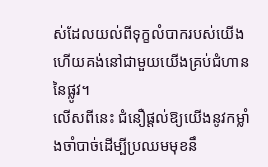ស់ដែលយល់ពីទុក្ខលំបាករបស់យើង ហើយគង់នៅជាមួយយើងគ្រប់ជំហាននៃផ្លូវ។
លើសពីនេះ ជំនឿផ្តល់ឱ្យយើងនូវកម្លាំងចាំបាច់ដើម្បីប្រឈមមុខនឹ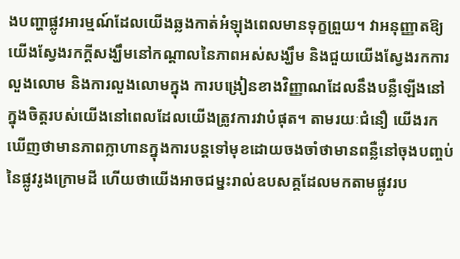ងបញ្ហាផ្លូវអារម្មណ៍ដែលយើងឆ្លងកាត់អំឡុងពេលមានទុក្ខព្រួយ។ វាអនុញ្ញាតឱ្យយើងស្វែងរកក្តីសង្ឃឹមនៅកណ្តាលនៃភាពអស់សង្ឃឹម និងជួយយើងស្វែងរកការលួងលោម និងការលួងលោមក្នុង ការបង្រៀនខាងវិញ្ញាណដែលនឹងបន្លឺឡើងនៅក្នុងចិត្តរបស់យើងនៅពេលដែលយើងត្រូវការវាបំផុត។ តាមរយៈជំនឿ យើងរកឃើញថាមានភាពក្លាហានក្នុងការបន្តទៅមុខដោយចងចាំថាមានពន្លឺនៅចុងបញ្ចប់នៃផ្លូវរូងក្រោមដី ហើយថាយើងអាចជម្នះរាល់ឧបសគ្គដែលមកតាមផ្លូវរប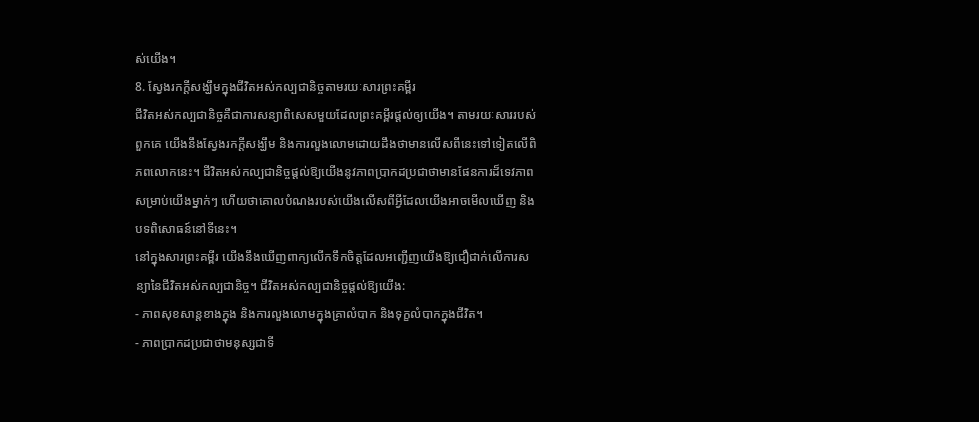ស់យើង។
8. ស្វែងរកក្តីសង្ឃឹមក្នុងជីវិតអស់កល្បជានិច្ចតាមរយៈសារព្រះគម្ពីរ
ជីវិតអស់កល្បជានិច្ចគឺជាការសន្យាពិសេសមួយដែលព្រះគម្ពីរផ្ដល់ឲ្យយើង។ តាមរយៈសាររបស់ពួកគេ យើងនឹងស្វែងរកក្តីសង្ឃឹម និងការលួងលោមដោយដឹងថាមានលើសពីនេះទៅទៀតលើពិភពលោកនេះ។ ជីវិតអស់កល្បជានិច្ចផ្តល់ឱ្យយើងនូវភាពប្រាកដប្រជាថាមានផែនការដ៏ទេវភាពសម្រាប់យើងម្នាក់ៗ ហើយថាគោលបំណងរបស់យើងលើសពីអ្វីដែលយើងអាចមើលឃើញ និងបទពិសោធន៍នៅទីនេះ។
នៅក្នុងសារព្រះគម្ពីរ យើងនឹងឃើញពាក្យលើកទឹកចិត្តដែលអញ្ជើញយើងឱ្យជឿជាក់លើការសន្យានៃជីវិតអស់កល្បជានិច្ច។ ជីវិតអស់កល្បជានិច្ចផ្តល់ឱ្យយើង:
- ភាពសុខសាន្តខាងក្នុង និងការលួងលោមក្នុងគ្រាលំបាក និងទុក្ខលំបាកក្នុងជីវិត។
- ភាពប្រាកដប្រជាថាមនុស្សជាទី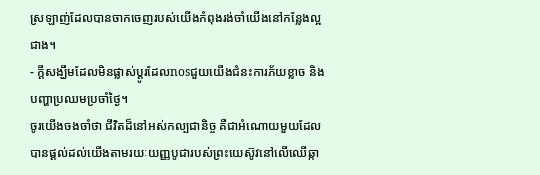ស្រឡាញ់ដែលបានចាកចេញរបស់យើងកំពុងរង់ចាំយើងនៅកន្លែងល្អជាង។
- ក្តីសង្ឃឹមដែលមិនផ្លាស់ប្តូរដែលnosជួយយើងជំនះការភ័យខ្លាច និងបញ្ហាប្រឈមប្រចាំថ្ងៃ។
ចូរយើងចងចាំថា ជីវិតដ៏នៅអស់កល្បជានិច្ច គឺជាអំណោយមួយដែលបានផ្ដល់ដល់យើងតាមរយៈយញ្ញបូជារបស់ព្រះយេស៊ូវនៅលើឈើឆ្កា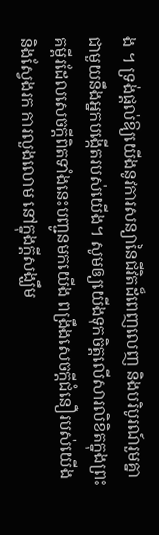ង ។ ទ្រង់ផ្តល់ឱ្យយើងនូវការសន្យានៃជីវិតដ៏ពេញលេញ និងបរិបូរណ៍រួមគ្នាជាមួយនឹងអ្នកបង្កើតរបស់យើង។ សូមឲ្យយើងទុកចិត្តលើសារលិខិតក្នុងព្រះគម្ពីរដែលសេចក្តីពិតទាំងនេះបញ្ជូនមកយើង ពង្រឹងសេចក្តីជំនឿរបស់យើង និងស្វែងរក ការលួងលោម នៅក្នុងក្តីសង្ឃឹម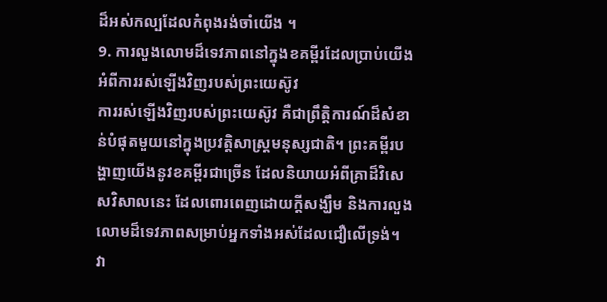ដ៏អស់កល្បដែលកំពុងរង់ចាំយើង ។
9. ការលួងលោមដ៏ទេវភាពនៅក្នុងខគម្ពីរដែលប្រាប់យើងអំពីការរស់ឡើងវិញរបស់ព្រះយេស៊ូវ
ការរស់ឡើងវិញរបស់ព្រះយេស៊ូវ គឺជាព្រឹត្តិការណ៍ដ៏សំខាន់បំផុតមួយនៅក្នុងប្រវត្តិសាស្ត្រមនុស្សជាតិ។ ព្រះគម្ពីរបង្ហាញយើងនូវខគម្ពីរជាច្រើន ដែលនិយាយអំពីគ្រាដ៏វិសេសវិសាលនេះ ដែលពោរពេញដោយក្តីសង្ឃឹម និងការលួងលោមដ៏ទេវភាពសម្រាប់អ្នកទាំងអស់ដែលជឿលើទ្រង់។ វា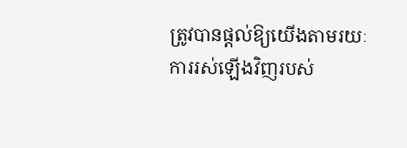ត្រូវបានផ្តល់ឱ្យយើងតាមរយៈការរស់ឡើងវិញរបស់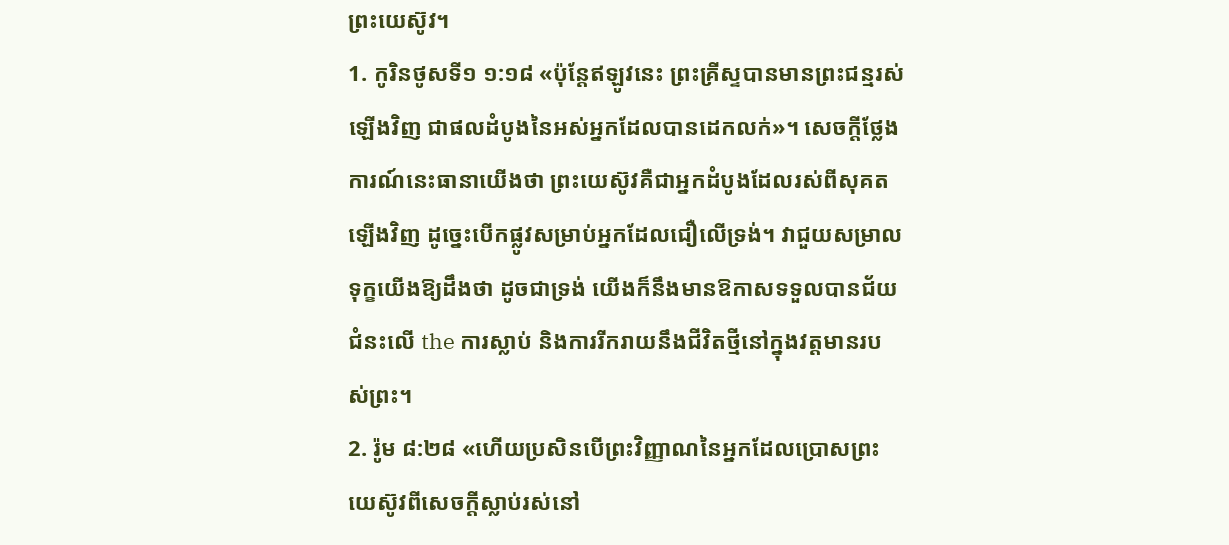ព្រះយេស៊ូវ។
1. កូរិនថូសទី១ ១:១៨ «ប៉ុន្តែឥឡូវនេះ ព្រះគ្រីស្ទបានមានព្រះជន្មរស់ឡើងវិញ ជាផលដំបូងនៃអស់អ្នកដែលបានដេកលក់»។ សេចក្តីថ្លែងការណ៍នេះធានាយើងថា ព្រះយេស៊ូវគឺជាអ្នកដំបូងដែលរស់ពីសុគតឡើងវិញ ដូច្នេះបើកផ្លូវសម្រាប់អ្នកដែលជឿលើទ្រង់។ វាជួយសម្រាលទុក្ខយើងឱ្យដឹងថា ដូចជាទ្រង់ យើងក៏នឹងមានឱកាសទទួលបានជ័យជំនះលើ the ការស្លាប់ និងការរីករាយនឹងជីវិតថ្មីនៅក្នុងវត្តមានរបស់ព្រះ។
2. រ៉ូម ៨:២៨ «ហើយប្រសិនបើព្រះវិញ្ញាណនៃអ្នកដែលប្រោសព្រះយេស៊ូវពីសេចក្ដីស្លាប់រស់នៅ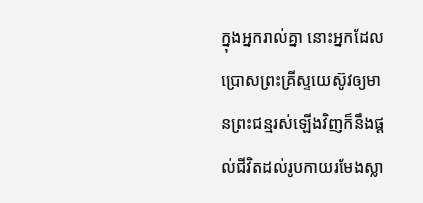ក្នុងអ្នករាល់គ្នា នោះអ្នកដែលប្រោសព្រះគ្រីស្ទយេស៊ូវឲ្យមានព្រះជន្មរស់ឡើងវិញក៏នឹងផ្ដល់ជីវិតដល់រូបកាយរមែងស្លា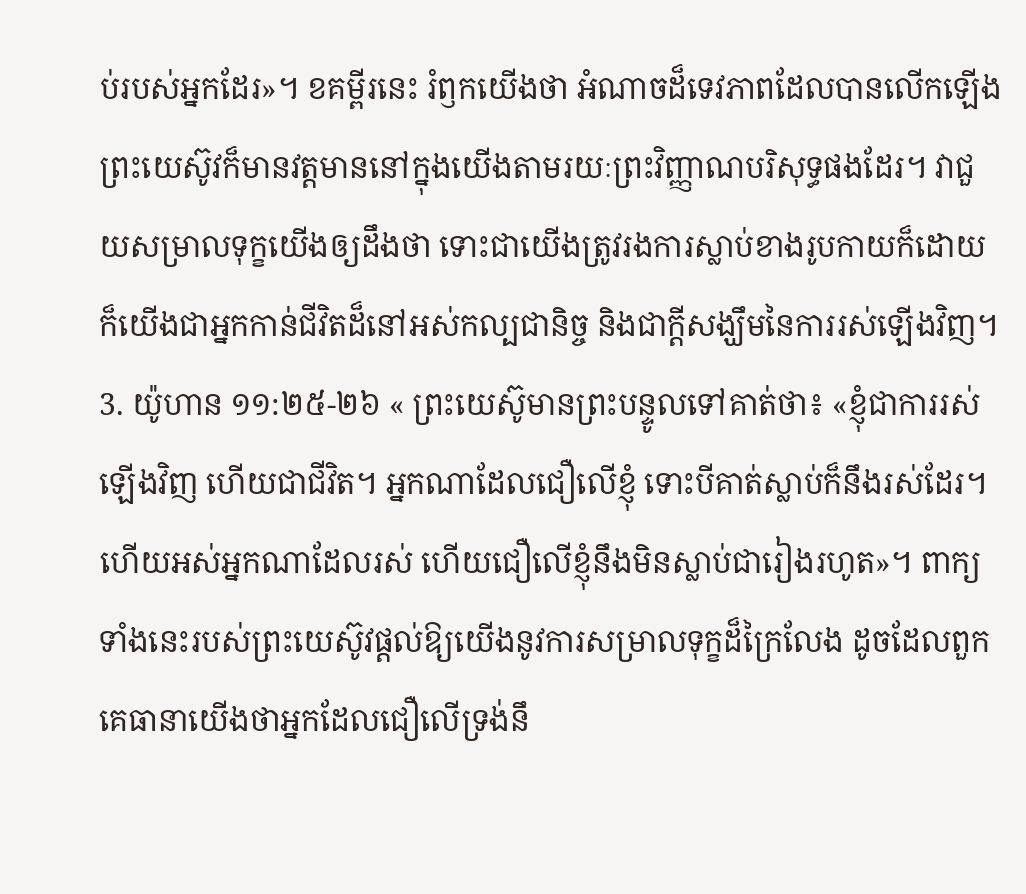ប់របស់អ្នកដែរ»។ ខគម្ពីរនេះ រំឭកយើងថា អំណាចដ៏ទេវភាពដែលបានលើកឡើង ព្រះយេស៊ូវក៏មានវត្តមាននៅក្នុងយើងតាមរយៈព្រះវិញ្ញាណបរិសុទ្ធផងដែរ។ វាជួយសម្រាលទុក្ខយើងឲ្យដឹងថា ទោះជាយើងត្រូវរងការស្លាប់ខាងរូបកាយក៏ដោយ ក៏យើងជាអ្នកកាន់ជីវិតដ៏នៅអស់កល្បជានិច្ច និងជាក្តីសង្ឃឹមនៃការរស់ឡើងវិញ។
3. យ៉ូហាន ១១:២៥-២៦ « ព្រះយេស៊ូមានព្រះបន្ទូលទៅគាត់ថា៖ «ខ្ញុំជាការរស់ឡើងវិញ ហើយជាជីវិត។ អ្នកណាដែលជឿលើខ្ញុំ ទោះបីគាត់ស្លាប់ក៏នឹងរស់ដែរ។ ហើយអស់អ្នកណាដែលរស់ ហើយជឿលើខ្ញុំនឹងមិនស្លាប់ជារៀងរហូត»។ ពាក្យទាំងនេះរបស់ព្រះយេស៊ូវផ្តល់ឱ្យយើងនូវការសម្រាលទុក្ខដ៏ក្រៃលែង ដូចដែលពួកគេធានាយើងថាអ្នកដែលជឿលើទ្រង់នឹ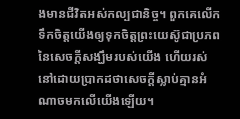ងមានជីវិតអស់កល្បជានិច្ច។ ពួកគេលើកទឹកចិត្តយើងឲ្យទុកចិត្តព្រះយេស៊ូជាប្រភពនៃសេចក្ដីសង្ឃឹមរបស់យើង ហើយរស់នៅដោយប្រាកដថាសេចក្ដីស្លាប់គ្មានអំណាចមកលើយើងឡើយ។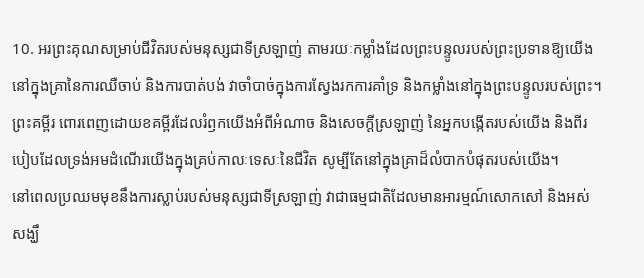10. អរព្រះគុណសម្រាប់ជីវិតរបស់មនុស្សជាទីស្រឡាញ់ តាមរយៈកម្លាំងដែលព្រះបន្ទូលរបស់ព្រះប្រទានឱ្យយើង
នៅក្នុងគ្រានៃការឈឺចាប់ និងការបាត់បង់ វាចាំបាច់ក្នុងការស្វែងរកការគាំទ្រ និងកម្លាំងនៅក្នុងព្រះបន្ទូលរបស់ព្រះ។ ព្រះគម្ពីរ ពោរពេញដោយខគម្ពីរដែលរំឭកយើងអំពីអំណាច និងសេចក្តីស្រឡាញ់ នៃអ្នកបង្កើតរបស់យើង និងពីរបៀបដែលទ្រង់អមដំណើរយើងក្នុងគ្រប់កាលៈទេសៈនៃជីវិត សូម្បីតែនៅក្នុងគ្រាដ៏លំបាកបំផុតរបស់យើង។
នៅពេលប្រឈមមុខនឹងការស្លាប់របស់មនុស្សជាទីស្រឡាញ់ វាជាធម្មជាតិដែលមានអារម្មណ៍សោកសៅ និងអស់សង្ឃឹ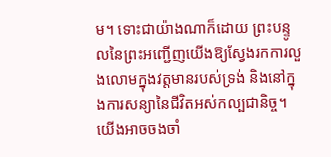ម។ ទោះជាយ៉ាងណាក៏ដោយ ព្រះបន្ទូលនៃព្រះអញ្ជើញយើងឱ្យស្វែងរកការលួងលោមក្នុងវត្តមានរបស់ទ្រង់ និងនៅក្នុងការសន្យានៃជីវិតអស់កល្បជានិច្ច។ យើងអាចចងចាំ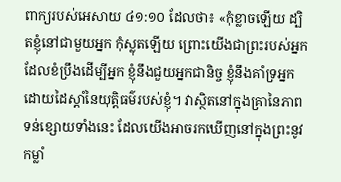ពាក្យរបស់អេសាយ ៤១:១០ ដែលថា៖ «កុំខ្លាចឡើយ ដ្បិតខ្ញុំនៅជាមួយអ្នក កុំស្លុតឡើយ ព្រោះយើងជាព្រះរបស់អ្នក ដែលខំប្រឹងដើម្បីអ្នក ខ្ញុំនឹងជួយអ្នកជានិច្ច ខ្ញុំនឹងគាំទ្រអ្នកដោយដៃស្តាំនៃយុត្តិធម៌របស់ខ្ញុំ។ វាស្ថិតនៅក្នុងគ្រានៃភាពទន់ខ្សោយទាំងនេះ ដែលយើងអាចរកឃើញនៅក្នុងព្រះនូវកម្លាំ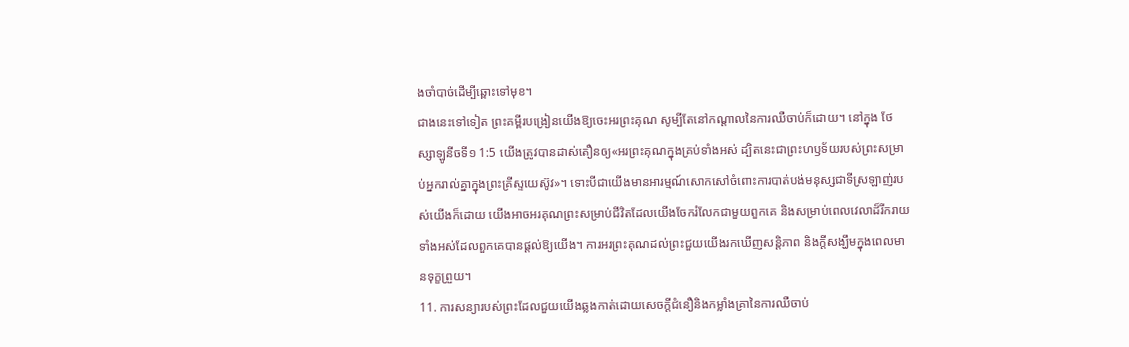ងចាំបាច់ដើម្បីឆ្ពោះទៅមុខ។
ជាងនេះទៅទៀត ព្រះគម្ពីរបង្រៀនយើងឱ្យចេះអរព្រះគុណ សូម្បីតែនៅកណ្តាលនៃការឈឺចាប់ក៏ដោយ។ នៅក្នុង ថែស្សាឡូនីចទី១ 1:5 យើងត្រូវបានដាស់តឿនឲ្យ«អរព្រះគុណក្នុងគ្រប់ទាំងអស់ ដ្បិតនេះជាព្រះហឫទ័យរបស់ព្រះសម្រាប់អ្នករាល់គ្នាក្នុងព្រះគ្រីស្ទយេស៊ូវ»។ ទោះបីជាយើងមានអារម្មណ៍សោកសៅចំពោះការបាត់បង់មនុស្សជាទីស្រឡាញ់របស់យើងក៏ដោយ យើងអាចអរគុណព្រះសម្រាប់ជីវិតដែលយើងចែករំលែកជាមួយពួកគេ និងសម្រាប់ពេលវេលាដ៏រីករាយទាំងអស់ដែលពួកគេបានផ្តល់ឱ្យយើង។ ការអរព្រះគុណដល់ព្រះជួយយើងរកឃើញសន្តិភាព និងក្តីសង្ឃឹមក្នុងពេលមានទុក្ខព្រួយ។
11. ការសន្យារបស់ព្រះដែលជួយយើងឆ្លងកាត់ដោយសេចក្តីជំនឿនិងកម្លាំងគ្រានៃការឈឺចាប់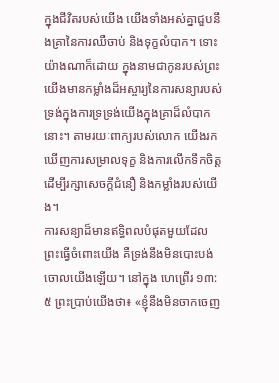ក្នុងជីវិតរបស់យើង យើងទាំងអស់គ្នាជួបនឹងគ្រានៃការឈឺចាប់ និងទុក្ខលំបាក។ ទោះយ៉ាងណាក៏ដោយ ក្នុងនាមជាកូនរបស់ព្រះ យើងមានកម្លាំងដ៏អស្ចារ្យនៃការសន្យារបស់ទ្រង់ក្នុងការទ្រទ្រង់យើងក្នុងគ្រាដ៏លំបាកនោះ។ តាមរយៈពាក្យរបស់លោក យើងរកឃើញការសម្រាលទុក្ខ និងការលើកទឹកចិត្តដើម្បីរក្សាសេចក្ដីជំនឿ និងកម្លាំងរបស់យើង។
ការសន្យាដ៏មានឥទ្ធិពលបំផុតមួយដែលព្រះធ្វើចំពោះយើង គឺទ្រង់នឹងមិនបោះបង់ចោលយើងឡើយ។ នៅក្នុង ហេព្រើរ ១៣:៥ ព្រះប្រាប់យើងថា៖ «ខ្ញុំនឹងមិនចាកចេញ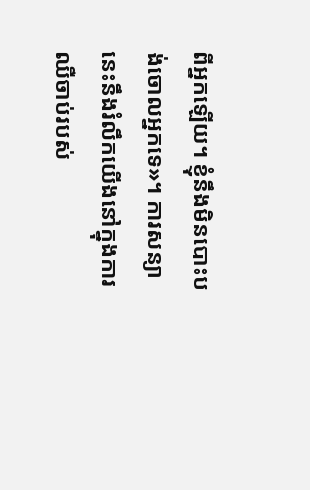ពីអ្នកឡើយ។ ខ្ញុំនឹងមិនបោះបង់ចោលអ្នកទេ»។ ការសន្យានេះនឹងរំលឹកយើងនៅក្នុងការឈឺចាប់របស់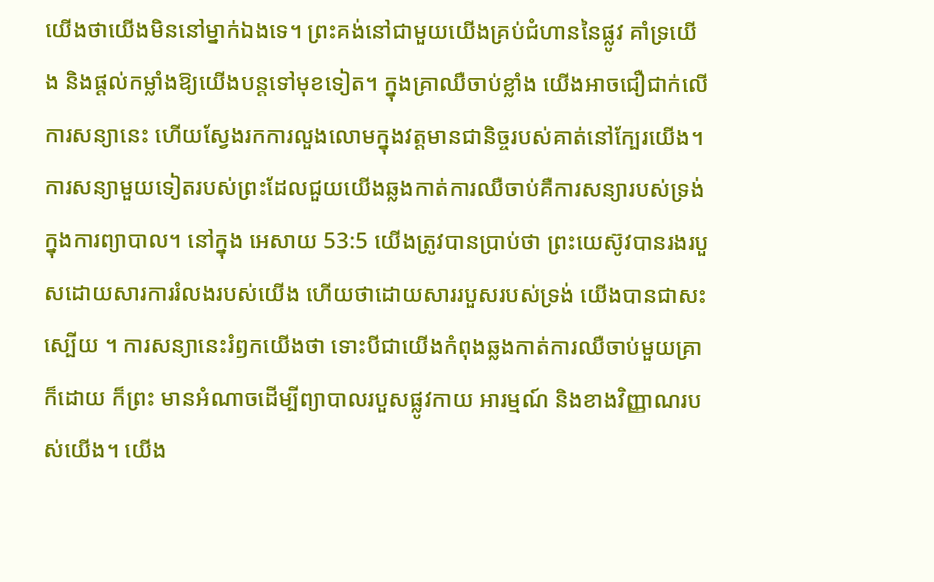យើងថាយើងមិននៅម្នាក់ឯងទេ។ ព្រះគង់នៅជាមួយយើងគ្រប់ជំហាននៃផ្លូវ គាំទ្រយើង និងផ្តល់កម្លាំងឱ្យយើងបន្តទៅមុខទៀត។ ក្នុងគ្រាឈឺចាប់ខ្លាំង យើងអាចជឿជាក់លើការសន្យានេះ ហើយស្វែងរកការលួងលោមក្នុងវត្តមានជានិច្ចរបស់គាត់នៅក្បែរយើង។
ការសន្យាមួយទៀតរបស់ព្រះដែលជួយយើងឆ្លងកាត់ការឈឺចាប់គឺការសន្យារបស់ទ្រង់ក្នុងការព្យាបាល។ នៅក្នុង អេសាយ 53:5 យើងត្រូវបានប្រាប់ថា ព្រះយេស៊ូវបានរងរបួសដោយសារការរំលងរបស់យើង ហើយថាដោយសាររបួសរបស់ទ្រង់ យើងបានជាសះស្បើយ ។ ការសន្យានេះរំឭកយើងថា ទោះបីជាយើងកំពុងឆ្លងកាត់ការឈឺចាប់មួយគ្រាក៏ដោយ ក៏ព្រះ មានអំណាចដើម្បីព្យាបាលរបួសផ្លូវកាយ អារម្មណ៍ និងខាងវិញ្ញាណរបស់យើង។ យើង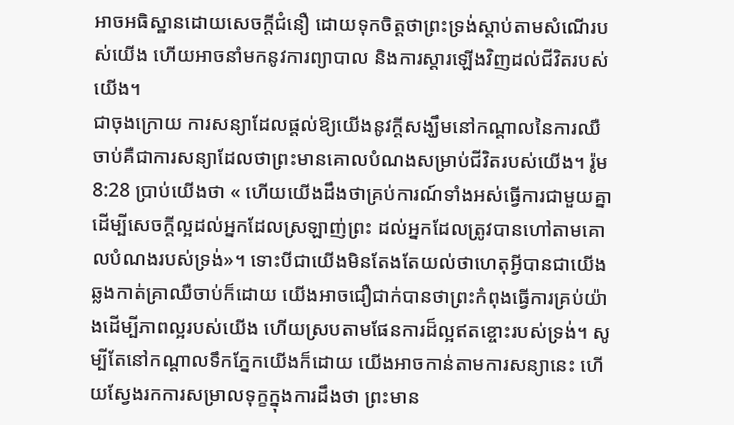អាចអធិស្ឋានដោយសេចក្ដីជំនឿ ដោយទុកចិត្តថាព្រះទ្រង់ស្តាប់តាមសំណើរបស់យើង ហើយអាចនាំមកនូវការព្យាបាល និងការស្ដារឡើងវិញដល់ជីវិតរបស់យើង។
ជាចុងក្រោយ ការសន្យាដែលផ្តល់ឱ្យយើងនូវក្តីសង្ឃឹមនៅកណ្តាលនៃការឈឺចាប់គឺជាការសន្យាដែលថាព្រះមានគោលបំណងសម្រាប់ជីវិតរបស់យើង។ រ៉ូម 8:28 ប្រាប់យើងថា « ហើយយើងដឹងថាគ្រប់ការណ៍ទាំងអស់ធ្វើការជាមួយគ្នាដើម្បីសេចក្ដីល្អដល់អ្នកដែលស្រឡាញ់ព្រះ ដល់អ្នកដែលត្រូវបានហៅតាមគោលបំណងរបស់ទ្រង់»។ ទោះបីជាយើងមិនតែងតែយល់ថាហេតុអ្វីបានជាយើងឆ្លងកាត់គ្រាឈឺចាប់ក៏ដោយ យើងអាចជឿជាក់បានថាព្រះកំពុងធ្វើការគ្រប់យ៉ាងដើម្បីភាពល្អរបស់យើង ហើយស្របតាមផែនការដ៏ល្អឥតខ្ចោះរបស់ទ្រង់។ សូម្បីតែនៅកណ្ដាលទឹកភ្នែកយើងក៏ដោយ យើងអាចកាន់តាមការសន្យានេះ ហើយស្វែងរកការសម្រាលទុក្ខក្នុងការដឹងថា ព្រះមាន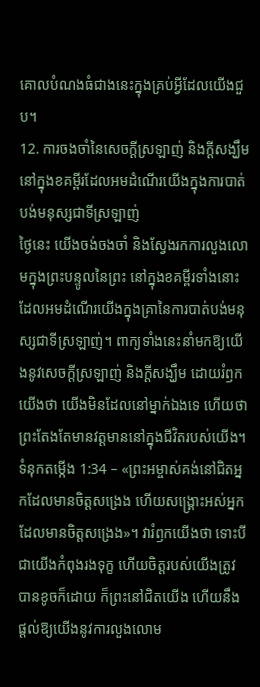គោលបំណងធំជាងនេះក្នុងគ្រប់អ្វីដែលយើងជួប។
12. ការចងចាំនៃសេចក្តីស្រឡាញ់ និងក្តីសង្ឃឹមនៅក្នុងខគម្ពីរដែលអមដំណើរយើងក្នុងការបាត់បង់មនុស្សជាទីស្រឡាញ់
ថ្ងៃនេះ យើងចង់ចងចាំ និងស្វែងរកការលួងលោមក្នុងព្រះបន្ទូលនៃព្រះ នៅក្នុងខគម្ពីរទាំងនោះ ដែលអមដំណើរយើងក្នុងគ្រានៃការបាត់បង់មនុស្សជាទីស្រឡាញ់។ ពាក្យទាំងនេះនាំមកឱ្យយើងនូវសេចក្តីស្រឡាញ់ និងក្តីសង្ឃឹម ដោយរំឭកយើងថា យើងមិនដែលនៅម្នាក់ឯងទេ ហើយថាព្រះតែងតែមានវត្តមាននៅក្នុងជីវិតរបស់យើង។
ទំនុកតម្កើង 1:34 – «ព្រះអម្ចាស់គង់នៅជិតអ្នកដែលមានចិត្តសង្រេង ហើយសង្គ្រោះអស់អ្នកដែលមានចិត្តសង្រេង»។ វារំឭកយើងថា ទោះបីជាយើងកំពុងរងទុក្ខ ហើយចិត្តរបស់យើងត្រូវបានខូចក៏ដោយ ក៏ព្រះនៅជិតយើង ហើយនឹងផ្តល់ឱ្យយើងនូវការលួងលោម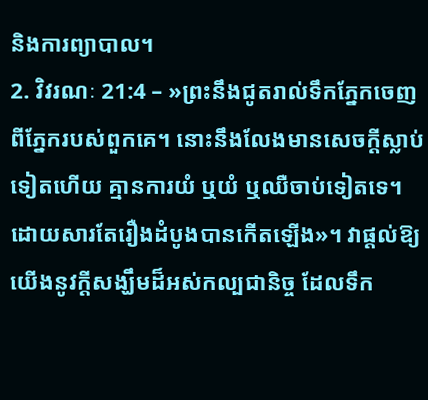និងការព្យាបាល។
2. វិវរណៈ 21:4 – »ព្រះនឹងជូតរាល់ទឹកភ្នែកចេញពីភ្នែករបស់ពួកគេ។ នោះនឹងលែងមានសេចក្ដីស្លាប់ទៀតហើយ គ្មានការយំ ឬយំ ឬឈឺចាប់ទៀតទេ។ ដោយសារតែរឿងដំបូងបានកើតឡើង»។ វាផ្តល់ឱ្យយើងនូវក្តីសង្ឃឹមដ៏អស់កល្បជានិច្ច ដែលទឹក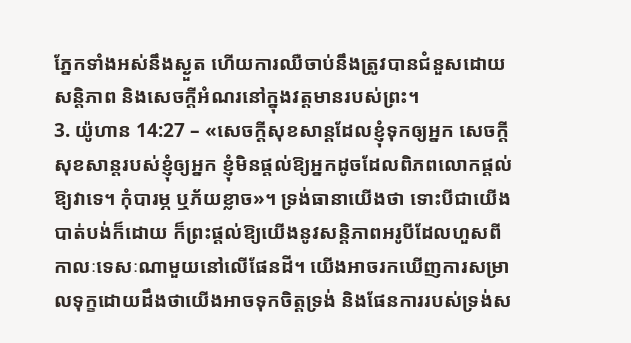ភ្នែកទាំងអស់នឹងស្ងួត ហើយការឈឺចាប់នឹងត្រូវបានជំនួសដោយសន្តិភាព និងសេចក្តីអំណរនៅក្នុងវត្តមានរបស់ព្រះ។
3. យ៉ូហាន 14:27 – «សេចក្ដីសុខសាន្តដែលខ្ញុំទុកឲ្យអ្នក សេចក្ដីសុខសាន្តរបស់ខ្ញុំឲ្យអ្នក ខ្ញុំមិនផ្តល់ឱ្យអ្នកដូចដែលពិភពលោកផ្តល់ឱ្យវាទេ។ កុំបារម្ភ ឬភ័យខ្លាច»។ ទ្រង់ធានាយើងថា ទោះបីជាយើងបាត់បង់ក៏ដោយ ក៏ព្រះផ្តល់ឱ្យយើងនូវសន្តិភាពអរូបីដែលហួសពីកាលៈទេសៈណាមួយនៅលើផែនដី។ យើងអាចរកឃើញការសម្រាលទុក្ខដោយដឹងថាយើងអាចទុកចិត្តទ្រង់ និងផែនការរបស់ទ្រង់ស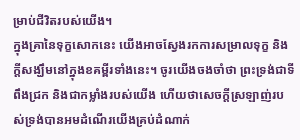ម្រាប់ជីវិតរបស់យើង។
ក្នុងគ្រានៃទុក្ខសោកនេះ យើងអាចស្វែងរកការសម្រាលទុក្ខ និងក្តីសង្ឃឹមនៅក្នុងខគម្ពីរទាំងនេះ។ ចូរយើងចងចាំថា ព្រះទ្រង់ជាទីពឹងជ្រក និងជាកម្លាំងរបស់យើង ហើយថាសេចក្តីស្រឡាញ់របស់ទ្រង់បានអមដំណើរយើងគ្រប់ដំណាក់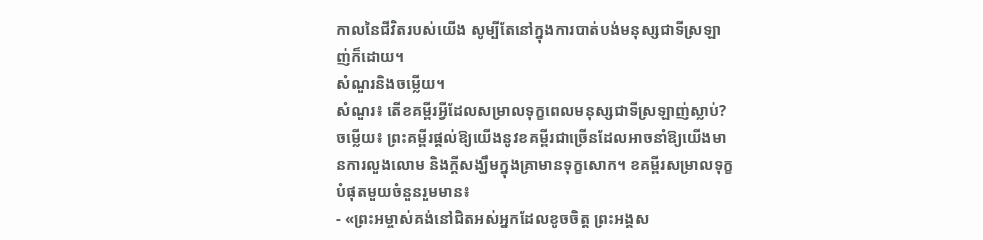កាលនៃជីវិតរបស់យើង សូម្បីតែនៅក្នុងការបាត់បង់មនុស្សជាទីស្រឡាញ់ក៏ដោយ។
សំណួរនិងចម្លើយ។
សំណួរ៖ តើខគម្ពីរអ្វីដែលសម្រាលទុក្ខពេលមនុស្សជាទីស្រឡាញ់ស្លាប់?
ចម្លើយ៖ ព្រះគម្ពីរផ្តល់ឱ្យយើងនូវខគម្ពីរជាច្រើនដែលអាចនាំឱ្យយើងមានការលួងលោម និងក្តីសង្ឃឹមក្នុងគ្រាមានទុក្ខសោក។ ខគម្ពីរសម្រាលទុក្ខបំផុតមួយចំនួនរួមមាន៖
- «ព្រះអម្ចាស់គង់នៅជិតអស់អ្នកដែលខូចចិត្ត ព្រះអង្គស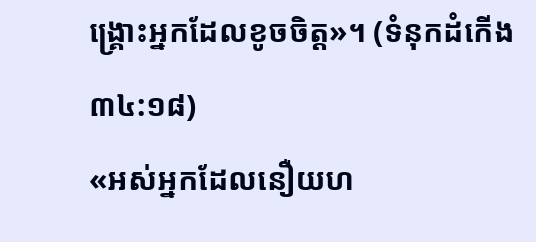ង្គ្រោះអ្នកដែលខូចចិត្ត»។ (ទំនុកដំកើង ៣៤:១៨)
«អស់អ្នកដែលនឿយហ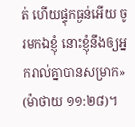ត់ ហើយផ្ទុកធ្ងន់អើយ ចូរមកឯខ្ញុំ នោះខ្ញុំនឹងឲ្យអ្នករាល់គ្នាបានសម្រាក» (ម៉ាថាយ ១១:២៨)។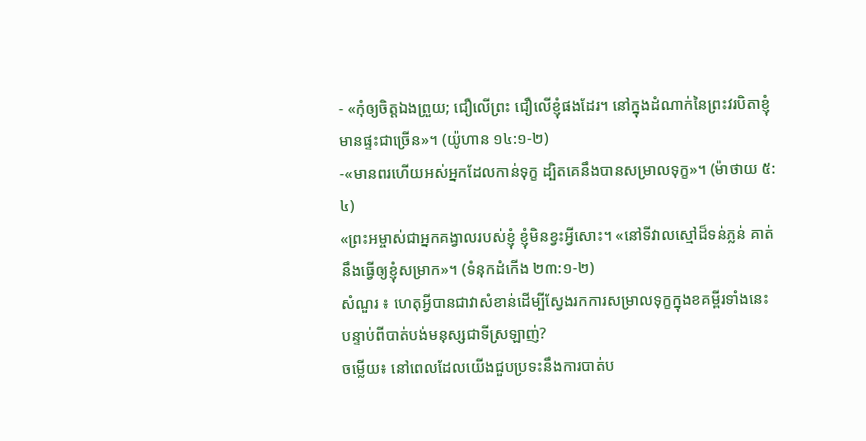- «កុំឲ្យចិត្តឯងព្រួយ; ជឿលើព្រះ ជឿលើខ្ញុំផងដែរ។ នៅក្នុងដំណាក់នៃព្រះវរបិតាខ្ញុំ មានផ្ទះជាច្រើន»។ (យ៉ូហាន ១៤:១-២)
-«មានពរហើយអស់អ្នកដែលកាន់ទុក្ខ ដ្បិតគេនឹងបានសម្រាលទុក្ខ»។ (ម៉ាថាយ ៥:៤)
«ព្រះអម្ចាស់ជាអ្នកគង្វាលរបស់ខ្ញុំ ខ្ញុំមិនខ្វះអ្វីសោះ។ «នៅទីវាលស្មៅដ៏ទន់ភ្លន់ គាត់នឹងធ្វើឲ្យខ្ញុំសម្រាក»។ (ទំនុកដំកើង ២៣:១-២)
សំណួរ ៖ ហេតុអ្វីបានជាវាសំខាន់ដើម្បីស្វែងរកការសម្រាលទុក្ខក្នុងខគម្ពីរទាំងនេះ បន្ទាប់ពីបាត់បង់មនុស្សជាទីស្រឡាញ់?
ចម្លើយ៖ នៅពេលដែលយើងជួបប្រទះនឹងការបាត់ប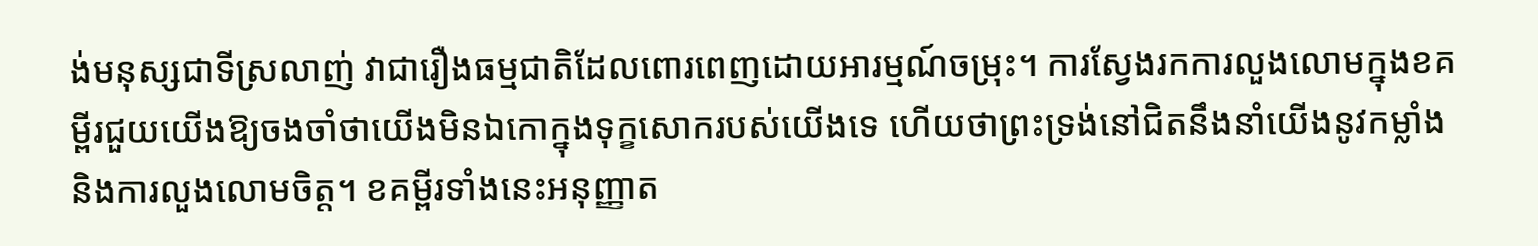ង់មនុស្សជាទីស្រលាញ់ វាជារឿងធម្មជាតិដែលពោរពេញដោយអារម្មណ៍ចម្រុះ។ ការស្វែងរកការលួងលោមក្នុងខគម្ពីរជួយយើងឱ្យចងចាំថាយើងមិនឯកោក្នុងទុក្ខសោករបស់យើងទេ ហើយថាព្រះទ្រង់នៅជិតនឹងនាំយើងនូវកម្លាំង និងការលួងលោមចិត្ត។ ខគម្ពីរទាំងនេះអនុញ្ញាត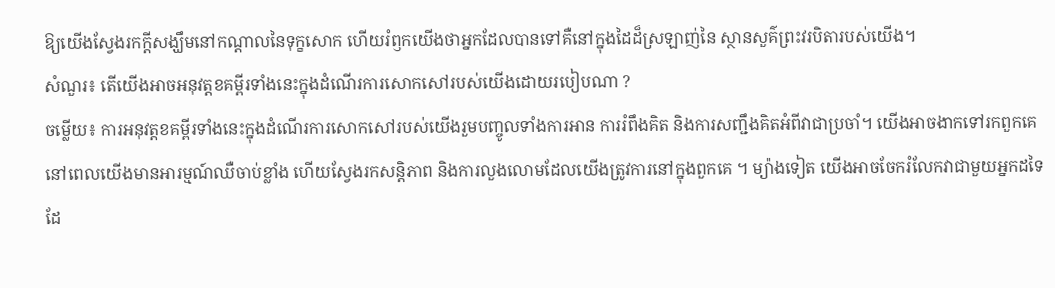ឱ្យយើងស្វែងរកក្តីសង្ឃឹមនៅកណ្តាលនៃទុក្ខសោក ហើយរំឭកយើងថាអ្នកដែលបានទៅគឺនៅក្នុងដៃដ៏ស្រឡាញ់នៃ ស្ថានសួគ៌ព្រះវរបិតារបស់យើង។
សំណួរ៖ តើយើងអាចអនុវត្តខគម្ពីរទាំងនេះក្នុងដំណើរការសោកសៅរបស់យើងដោយរបៀបណា ?
ចម្លើយ៖ ការអនុវត្តខគម្ពីរទាំងនេះក្នុងដំណើរការសោកសៅរបស់យើងរួមបញ្ចូលទាំងការអាន ការរំពឹងគិត និងការសញ្ជឹងគិតអំពីវាជាប្រចាំ។ យើងអាចងាកទៅរកពួកគេ នៅពេលយើងមានអារម្មណ៍ឈឺចាប់ខ្លាំង ហើយស្វែងរកសន្តិភាព និងការលួងលោមដែលយើងត្រូវការនៅក្នុងពួកគេ ។ ម្យ៉ាងទៀត យើងអាចចែករំលែកវាជាមួយអ្នកដទៃដែ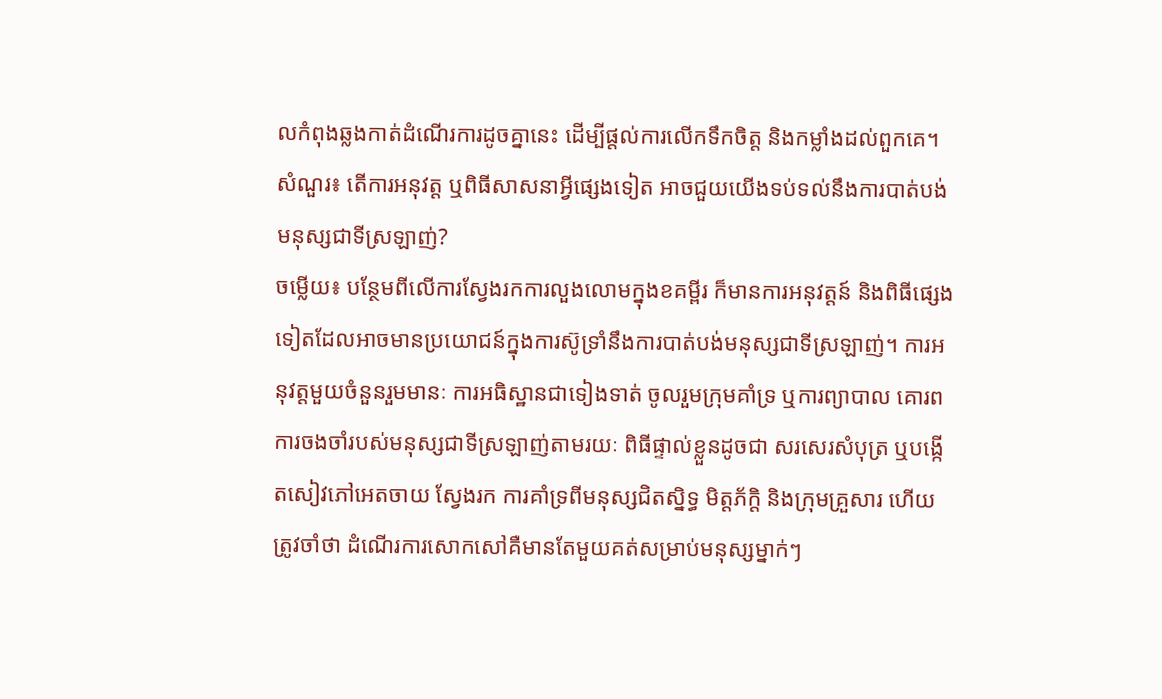លកំពុងឆ្លងកាត់ដំណើរការដូចគ្នានេះ ដើម្បីផ្តល់ការលើកទឹកចិត្ត និងកម្លាំងដល់ពួកគេ។
សំណួរ៖ តើការអនុវត្ត ឬពិធីសាសនាអ្វីផ្សេងទៀត អាចជួយយើងទប់ទល់នឹងការបាត់បង់មនុស្សជាទីស្រឡាញ់?
ចម្លើយ៖ បន្ថែមពីលើការស្វែងរកការលួងលោមក្នុងខគម្ពីរ ក៏មានការអនុវត្តន៍ និងពិធីផ្សេងទៀតដែលអាចមានប្រយោជន៍ក្នុងការស៊ូទ្រាំនឹងការបាត់បង់មនុស្សជាទីស្រឡាញ់។ ការអនុវត្តមួយចំនួនរួមមានៈ ការអធិស្ឋានជាទៀងទាត់ ចូលរួមក្រុមគាំទ្រ ឬការព្យាបាល គោរពការចងចាំរបស់មនុស្សជាទីស្រឡាញ់តាមរយៈ ពិធីផ្ទាល់ខ្លួនដូចជា សរសេរសំបុត្រ ឬបង្កើតសៀវភៅអេតចាយ ស្វែងរក ការគាំទ្រពីមនុស្សជិតស្និទ្ធ មិត្តភ័ក្តិ និងក្រុមគ្រួសារ ហើយត្រូវចាំថា ដំណើរការសោកសៅគឺមានតែមួយគត់សម្រាប់មនុស្សម្នាក់ៗ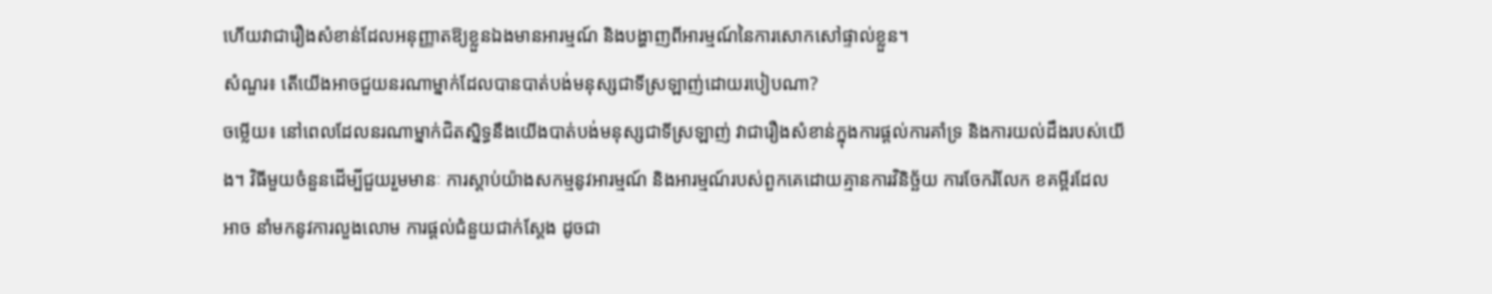ហើយវាជារឿងសំខាន់ដែលអនុញ្ញាតឱ្យខ្លួនឯងមានអារម្មណ៍ និងបង្ហាញពីអារម្មណ៍នៃការសោកសៅផ្ទាល់ខ្លួន។
សំណួរ៖ តើយើងអាចជួយនរណាម្នាក់ដែលបានបាត់បង់មនុស្សជាទីស្រឡាញ់ដោយរបៀបណា?
ចម្លើយ៖ នៅពេលដែលនរណាម្នាក់ជិតស្និទ្ធនឹងយើងបាត់បង់មនុស្សជាទីស្រឡាញ់ វាជារឿងសំខាន់ក្នុងការផ្តល់ការគាំទ្រ និងការយល់ដឹងរបស់យើង។ វិធីមួយចំនួនដើម្បីជួយរួមមានៈ ការស្តាប់យ៉ាងសកម្មនូវអារម្មណ៍ និងអារម្មណ៍របស់ពួកគេដោយគ្មានការវិនិច្ឆ័យ ការចែករំលែក ខគម្ពីរដែលអាច នាំមកនូវការលួងលោម ការផ្តល់ជំនួយជាក់ស្តែង ដូចជា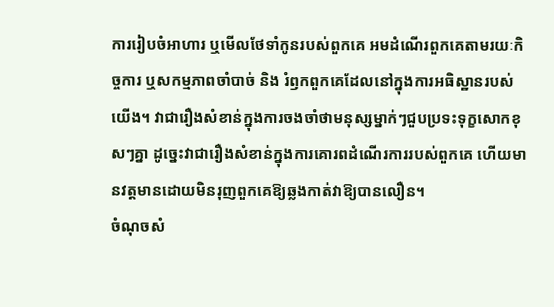ការរៀបចំអាហារ ឬមើលថែទាំកូនរបស់ពួកគេ អមដំណើរពួកគេតាមរយៈកិច្ចការ ឬសកម្មភាពចាំបាច់ និង រំឭកពួកគេដែលនៅក្នុងការអធិស្ឋានរបស់យើង។ វាជារឿងសំខាន់ក្នុងការចងចាំថាមនុស្សម្នាក់ៗជួបប្រទះទុក្ខសោកខុសៗគ្នា ដូច្នេះវាជារឿងសំខាន់ក្នុងការគោរពដំណើរការរបស់ពួកគេ ហើយមានវត្តមានដោយមិនរុញពួកគេឱ្យឆ្លងកាត់វាឱ្យបានលឿន។
ចំណុចសំ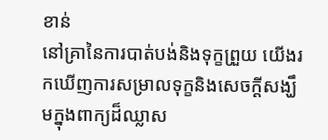ខាន់
នៅគ្រានៃការបាត់បង់និងទុក្ខព្រួយ យើងរកឃើញការសម្រាលទុក្ខនិងសេចក្ដីសង្ឃឹមក្នុងពាក្យដ៏ឈ្លាស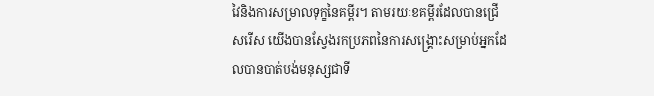វៃនិងការសម្រាលទុក្ខនៃគម្ពីរ។ តាមរយៈខគម្ពីរដែលបានជ្រើសរើស យើងបានស្វែងរកប្រភពនៃការសង្គ្រោះសម្រាប់អ្នកដែលបានបាត់បង់មនុស្សជាទី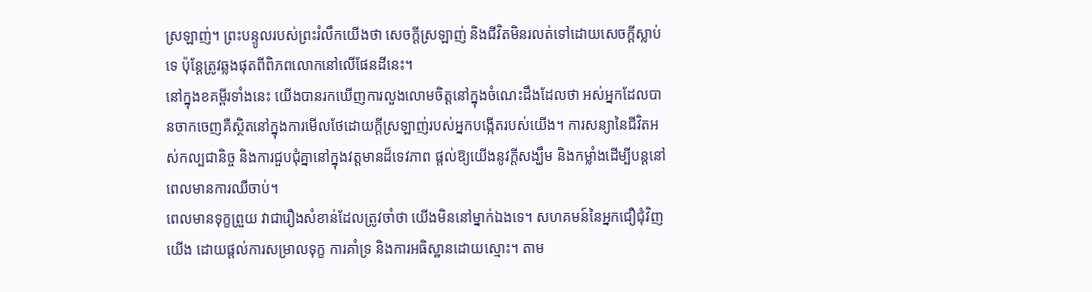ស្រឡាញ់។ ព្រះបន្ទូលរបស់ព្រះរំលឹកយើងថា សេចក្ដីស្រឡាញ់ និងជីវិតមិនរលត់ទៅដោយសេចក្ដីស្លាប់ទេ ប៉ុន្តែត្រូវឆ្លងផុតពីពិភពលោកនៅលើផែនដីនេះ។
នៅក្នុងខគម្ពីរទាំងនេះ យើងបានរកឃើញការលួងលោមចិត្តនៅក្នុងចំណេះដឹងដែលថា អស់អ្នកដែលបានចាកចេញគឺស្ថិតនៅក្នុងការមើលថែដោយក្ដីស្រឡាញ់របស់អ្នកបង្កើតរបស់យើង។ ការសន្យានៃជីវិតអស់កល្បជានិច្ច និងការជួបជុំគ្នានៅក្នុងវត្តមានដ៏ទេវភាព ផ្តល់ឱ្យយើងនូវក្តីសង្ឃឹម និងកម្លាំងដើម្បីបន្តនៅពេលមានការឈឺចាប់។
ពេលមានទុក្ខព្រួយ វាជារឿងសំខាន់ដែលត្រូវចាំថា យើងមិននៅម្នាក់ឯងទេ។ សហគមន៍នៃអ្នកជឿជុំវិញយើង ដោយផ្តល់ការសម្រាលទុក្ខ ការគាំទ្រ និងការអធិស្ឋានដោយស្មោះ។ តាម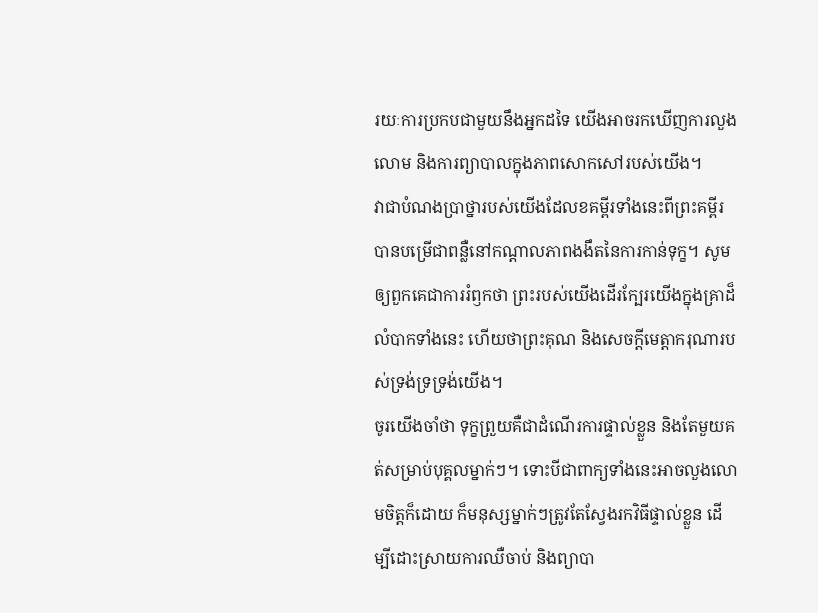រយៈការប្រកបជាមួយនឹងអ្នកដទៃ យើងអាចរកឃើញការលួងលោម និងការព្យាបាលក្នុងភាពសោកសៅរបស់យើង។
វាជាបំណងប្រាថ្នារបស់យើងដែលខគម្ពីរទាំងនេះពីព្រះគម្ពីរបានបម្រើជាពន្លឺនៅកណ្តាលភាពងងឹតនៃការកាន់ទុក្ខ។ សូមឲ្យពួកគេជាការរំឭកថា ព្រះរបស់យើងដើរក្បែរយើងក្នុងគ្រាដ៏លំបាកទាំងនេះ ហើយថាព្រះគុណ និងសេចក្ដីមេត្តាករុណារបស់ទ្រង់ទ្រទ្រង់យើង។
ចូរយើងចាំថា ទុក្ខព្រួយគឺជាដំណើរការផ្ទាល់ខ្លួន និងតែមួយគត់សម្រាប់បុគ្គលម្នាក់ៗ។ ទោះបីជាពាក្យទាំងនេះអាចលួងលោមចិត្តក៏ដោយ ក៏មនុស្សម្នាក់ៗត្រូវតែស្វែងរកវិធីផ្ទាល់ខ្លួន ដើម្បីដោះស្រាយការឈឺចាប់ និងព្យាបា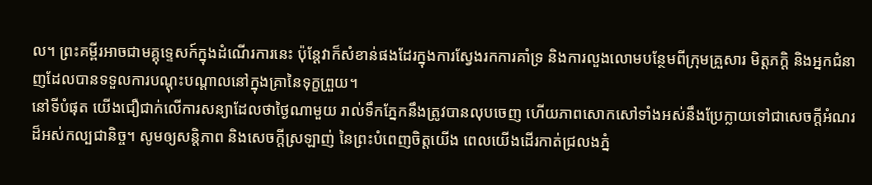ល។ ព្រះគម្ពីរអាចជាមគ្គុទ្ទេសក៍ក្នុងដំណើរការនេះ ប៉ុន្តែវាក៏សំខាន់ផងដែរក្នុងការស្វែងរកការគាំទ្រ និងការលួងលោមបន្ថែមពីក្រុមគ្រួសារ មិត្តភក្តិ និងអ្នកជំនាញដែលបានទទួលការបណ្តុះបណ្តាលនៅក្នុងគ្រានៃទុក្ខព្រួយ។
នៅទីបំផុត យើងជឿជាក់លើការសន្យាដែលថាថ្ងៃណាមួយ រាល់ទឹកភ្នែកនឹងត្រូវបានលុបចេញ ហើយភាពសោកសៅទាំងអស់នឹងប្រែក្លាយទៅជាសេចក្តីអំណរដ៏អស់កល្បជានិច្ច។ សូមឲ្យសន្តិភាព និងសេចក្តីស្រឡាញ់ នៃព្រះបំពេញចិត្តយើង ពេលយើងដើរកាត់ជ្រលងភ្នំ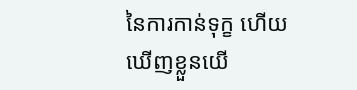នៃការកាន់ទុក្ខ ហើយឃើញខ្លួនយើ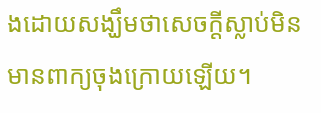ងដោយសង្ឃឹមថាសេចក្តីស្លាប់មិនមានពាក្យចុងក្រោយឡើយ។